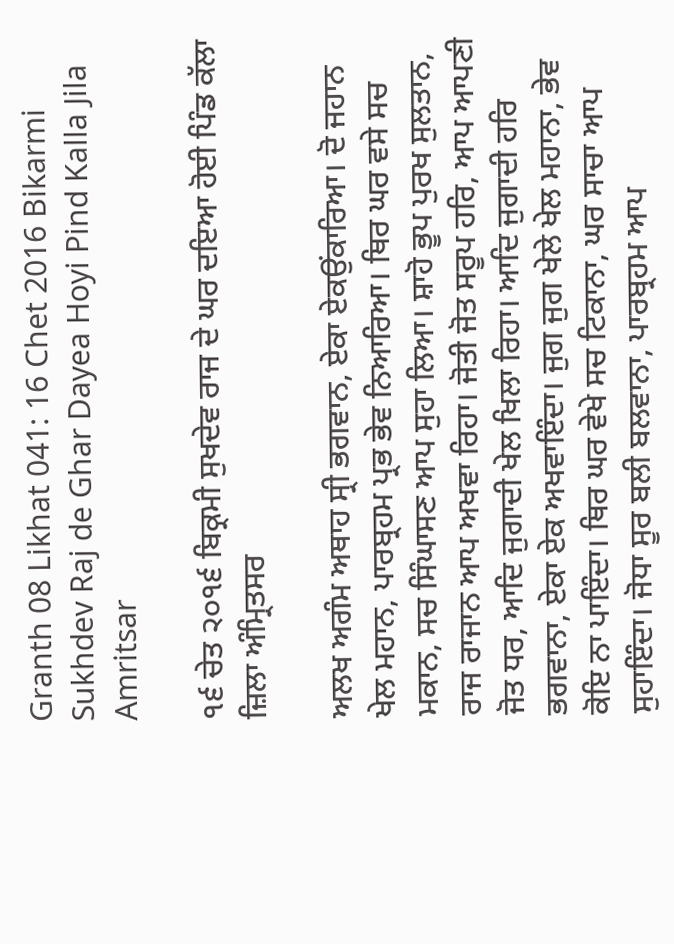Granth 08 Likhat 041: 16 Chet 2016 Bikarmi Sukhdev Raj de Ghar Dayea Hoyi Pind Kalla Jila Amritsar

੧੬ ਚੇਤ ੨੦੧੬ ਬਿਕ੍ਰਮੀ ਸੁਖਦੇਵ ਰਾਜ ਦੇ ਘਰ ਦਇਆ ਹੋਈ ਪਿੰਡ ਕੱਲਾ ਜ਼ਿਲਾ ਅੰਮ੍ਰਿਤਸਰ

ਅਲਖ ਅਗੰਮ ਅਥਾਹ ਸ੍ਰੀ ਭਗਵਾਨ, ਏਕਾ ਏਕਉਂਕਾਰਿਆ। ਦੋ ਜਹਾਨ ਖੇਲ ਮਹਾਨ, ਪਾਰਬ੍ਰਹਮ ਪ੍ਰਭ ਭੇਵ ਨਿਆਰਿਆ। ਥਿਰ ਘਰ ਵਸੇ ਸਚ ਮਕਾਨ, ਸਚ ਸਿੰਘਾਸਣ ਆਪ ਸੁਹਾ ਲਿਆ। ਸ਼ਾਹੋ ਭੂਪ ਪੁਰਖ ਸੁਲਤਾਨ, ਰਾਜ ਰਾਜਾਨ ਆਪ ਅਖਵਾ ਰਿਹਾ। ਜੋਤੀ ਜੋਤ ਸਰੂਪ ਹਰਿ, ਆਪ ਆਪਣੀ ਜੋਤ ਧਰ, ਆਦਿ ਜੁਗਾਦੀ ਖੇਲ ਖਿਲਾ ਰਿਹਾ। ਆਦਿ ਜੁਗਾਦੀ ਹਰਿ ਭਗਵਾਨਾ, ਏਕਾ ਏਕ ਅਖਵਾਇੰਦਾ। ਜੁਗ ਜੁਗ ਖੇਲੇ ਖੇਲ ਮਹਾਨਾ, ਭੇਵ ਕੋਇ ਨਾ ਪਾਇੰਦਾ। ਥਿਰ ਘਰ ਵੇਖੇ ਸਚ ਟਿਕਾਨਾ, ਘਰ ਸਾਚਾ ਆਪ ਸੁਹਾਇੰਦਾ। ਜੋਧਾ ਸੂਰ ਬਲੀ ਬਲਵਾਨਾ, ਪਾਰਬ੍ਰਹਮ ਆਪ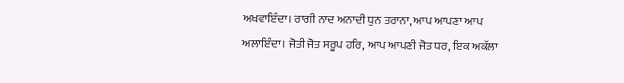ਅਖਵਾਇੰਦਾ। ਰਾਗੀ ਨਾਦ ਅਨਾਦੀ ਧੁਨ ਤਰਾਨਾ, ਆਪ ਆਪਣਾ ਆਪ ਅਲਾਇੰਦਾ। ਜੋਤੀ ਜੋਤ ਸਰੂਪ ਹਰਿ, ਆਪ ਆਪਣੀ ਜੋਤ ਧਰ, ਇਕ ਅਕੱਲਾ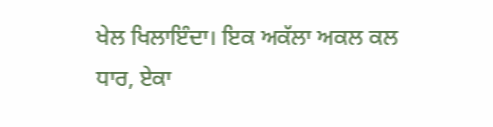ਖੇਲ ਖਿਲਾਇੰਦਾ। ਇਕ ਅਕੱਲਾ ਅਕਲ ਕਲ ਧਾਰ, ਏਕਾ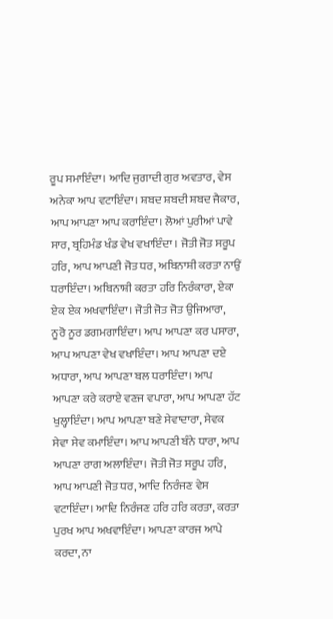ਰੂਪ ਸਮਾਇੰਦਾ। ਆਦਿ ਜੁਗਾਦੀ ਗੁਰ ਅਵਤਾਰ, ਵੇਸ ਅਨੇਕਾ ਆਪ ਵਟਾਇੰਦਾ। ਸ਼ਬਦ ਸ਼ਬਦੀ ਸ਼ਬਦ ਜੈਕਾਰ, ਆਪ ਆਪਣਾ ਆਪ ਕਰਾਇੰਦਾ। ਲੋਆਂ ਪੁਰੀਆਂ ਪਾਵੇ ਸਾਰ, ਬ੍ਰਹਿਮੰਡ ਖੰਡ ਵੇਖ ਵਖਾਇੰਦਾ । ਜੋਤੀ ਜੋਤ ਸਰੂਪ ਹਰਿ, ਆਪ ਆਪਣੀ ਜੋਤ ਧਰ, ਅਬਿਨਾਸ਼ੀ ਕਰਤਾ ਨਾਉਂ ਧਰਾਇੰਦਾ। ਅਬਿਨਾਸ਼ੀ ਕਰਤਾ ਹਰਿ ਨਿਰੰਕਾਰਾ, ਏਕਾ ਏਕ ਏਕ ਅਖਵਾਇੰਦਾ। ਜੋਤੀ ਜੋਤ ਜੋਤ ਉਜਿਆਰਾ, ਨੂਰੋ ਨੂਰ ਡਗਮਗਾਇੰਦਾ। ਆਪ ਆਪਣਾ ਕਰ ਪਸਾਰਾ, ਆਪ ਆਪਣਾ ਵੇਖ ਵਖਾਇੰਦਾ। ਆਪ ਆਪਣਾ ਦਏ ਅਧਾਰਾ, ਆਪ ਆਪਣਾ ਬਲ ਧਰਾਇੰਦਾ। ਆਪ ਆਪਣਾ ਕਰੇ ਕਰਾਏ ਵਣਜ ਵਪਾਰਾ, ਆਪ ਆਪਣਾ ਹੱਟ ਖੁਲ੍ਹਾਇੰਦਾ। ਆਪ ਆਪਣਾ ਬਣੇ ਸੇਵਾਦਾਰਾ, ਸੇਵਕ ਸੇਵਾ ਸੇਵ ਕਮਾਇੰਦਾ। ਆਪ ਆਪਣੀ ਬੰਨੇ ਧਾਰਾ, ਆਪ ਆਪਣਾ ਰਾਗ ਅਲਾਇੰਦਾ। ਜੋਤੀ ਜੋਤ ਸਰੂਪ ਹਰਿ, ਆਪ ਆਪਣੀ ਜੋਤ ਧਰ, ਆਦਿ ਨਿਰੰਜਣ ਵੇਸ ਵਟਾਇੰਦਾ। ਆਦਿ ਨਿਰੰਜਣ ਹਰਿ ਹਰਿ ਕਰਤਾ, ਕਰਤਾ ਪੁਰਖ ਆਪ ਅਖਵਾਇੰਦਾ। ਆਪਣਾ ਕਾਰਜ ਆਪੇ ਕਰਦਾ, ਨਾ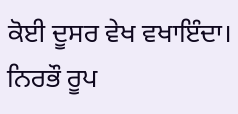ਕੋਈ ਦੂਸਰ ਵੇਖ ਵਖਾਇੰਦਾ। ਨਿਰਭੌ ਰੂਪ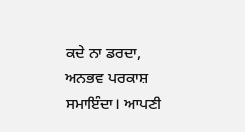ਕਦੇ ਨਾ ਡਰਦਾ, ਅਨਭਵ ਪਰਕਾਸ਼ ਸਮਾਇੰਦਾ। ਆਪਣੀ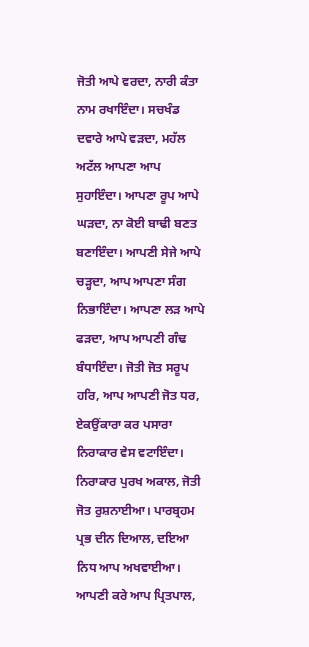ਜੋਤੀ ਆਪੇ ਵਰਦਾ, ਨਾਰੀ ਕੰਤਾ ਨਾਮ ਰਖਾਇੰਦਾ। ਸਚਖੰਡ ਦਵਾਰੇ ਆਪੇ ਵੜਦਾ, ਮਹੱਲ ਅਟੱਲ ਆਪਣਾ ਆਪ ਸੁਹਾਇੰਦਾ। ਆਪਣਾ ਰੂਪ ਆਪੇ ਘੜਦਾ, ਨਾ ਕੋਈ ਬਾਢੀ ਬਣਤ ਬਣਾਇੰਦਾ। ਆਪਣੀ ਸੇਜੇ ਆਪੇ ਚੜ੍ਹਦਾ, ਆਪ ਆਪਣਾ ਸੰਗ ਨਿਭਾਇੰਦਾ। ਆਪਣਾ ਲੜ ਆਪੇ ਫੜਦਾ, ਆਪ ਆਪਣੀ ਗੰਢ ਬੰਧਾਇੰਦਾ। ਜੋਤੀ ਜੋਤ ਸਰੂਪ ਹਰਿ, ਆਪ ਆਪਣੀ ਜੋਤ ਧਰ, ਏਕਉਂਕਾਰਾ ਕਰ ਪਸਾਰਾ ਨਿਰਾਕਾਰ ਵੇਸ ਵਟਾਇੰਦਾ। ਨਿਰਾਕਾਰ ਪੁਰਖ ਅਕਾਲ, ਜੋਤੀ ਜੋਤ ਰੁਸ਼ਨਾਈਆ। ਪਾਰਬ੍ਰਹਮ ਪ੍ਰਭ ਦੀਨ ਦਿਆਲ, ਦਇਆ ਨਿਧ ਆਪ ਅਖਵਾਈਆ। ਆਪਣੀ ਕਰੇ ਆਪ ਪ੍ਰਿਤਪਾਲ,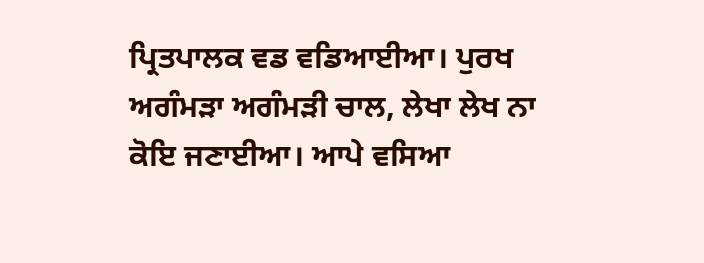ਪ੍ਰਿਤਪਾਲਕ ਵਡ ਵਡਿਆਈਆ। ਪੁਰਖ ਅਗੰਮੜਾ ਅਗੰਮੜੀ ਚਾਲ, ਲੇਖਾ ਲੇਖ ਨਾ ਕੋਇ ਜਣਾਈਆ। ਆਪੇ ਵਸਿਆ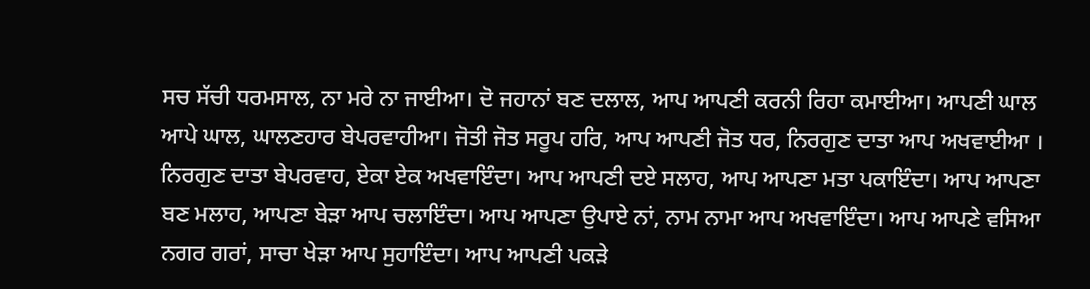ਸਚ ਸੱਚੀ ਧਰਮਸਾਲ, ਨਾ ਮਰੇ ਨਾ ਜਾਈਆ। ਦੋ ਜਹਾਨਾਂ ਬਣ ਦਲਾਲ, ਆਪ ਆਪਣੀ ਕਰਨੀ ਰਿਹਾ ਕਮਾਈਆ। ਆਪਣੀ ਘਾਲ ਆਪੇ ਘਾਲ, ਘਾਲਣਹਾਰ ਬੇਪਰਵਾਹੀਆ। ਜੋਤੀ ਜੋਤ ਸਰੂਪ ਹਰਿ, ਆਪ ਆਪਣੀ ਜੋਤ ਧਰ, ਨਿਰਗੁਣ ਦਾਤਾ ਆਪ ਅਖਵਾਈਆ । ਨਿਰਗੁਣ ਦਾਤਾ ਬੇਪਰਵਾਹ, ਏਕਾ ਏਕ ਅਖਵਾਇੰਦਾ। ਆਪ ਆਪਣੀ ਦਏ ਸਲਾਹ, ਆਪ ਆਪਣਾ ਮਤਾ ਪਕਾਇੰਦਾ। ਆਪ ਆਪਣਾ ਬਣ ਮਲਾਹ, ਆਪਣਾ ਬੇੜਾ ਆਪ ਚਲਾਇੰਦਾ। ਆਪ ਆਪਣਾ ਉਪਾਏ ਨਾਂ, ਨਾਮ ਨਾਮਾ ਆਪ ਅਖਵਾਇੰਦਾ। ਆਪ ਆਪਣੇ ਵਸਿਆ ਨਗਰ ਗਰਾਂ, ਸਾਚਾ ਖੇੜਾ ਆਪ ਸੁਹਾਇੰਦਾ। ਆਪ ਆਪਣੀ ਪਕੜੇ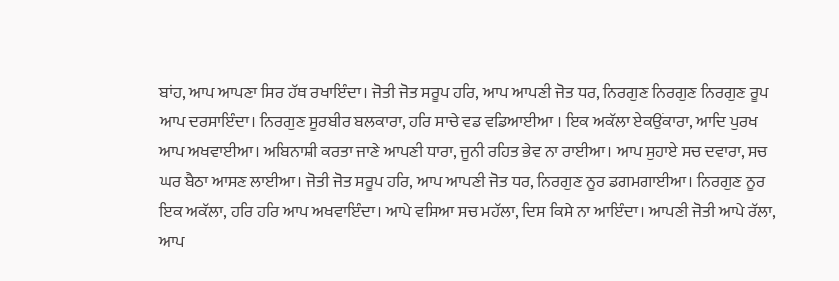ਬਾਂਹ, ਆਪ ਆਪਣਾ ਸਿਰ ਹੱਥ ਰਖਾਇੰਦਾ। ਜੋਤੀ ਜੋਤ ਸਰੂਪ ਹਰਿ, ਆਪ ਆਪਣੀ ਜੋਤ ਧਰ, ਨਿਰਗੁਣ ਨਿਰਗੁਣ ਨਿਰਗੁਣ ਰੂਪ ਆਪ ਦਰਸਾਇੰਦਾ। ਨਿਰਗੁਣ ਸੂਰਬੀਰ ਬਲਕਾਰਾ, ਹਰਿ ਸਾਚੇ ਵਡ ਵਡਿਆਈਆ । ਇਕ ਅਕੱਲਾ ਏਕਉਂਕਾਰਾ, ਆਦਿ ਪੁਰਖ ਆਪ ਅਖਵਾਈਆ। ਅਬਿਨਾਸ਼ੀ ਕਰਤਾ ਜਾਣੇ ਆਪਣੀ ਧਾਰਾ, ਜੂਨੀ ਰਹਿਤ ਭੇਵ ਨਾ ਰਾਈਆ। ਆਪ ਸੁਹਾਏ ਸਚ ਦਵਾਰਾ, ਸਚ ਘਰ ਬੈਠਾ ਆਸਣ ਲਾਈਆ। ਜੋਤੀ ਜੋਤ ਸਰੂਪ ਹਰਿ, ਆਪ ਆਪਣੀ ਜੋਤ ਧਰ, ਨਿਰਗੁਣ ਨੂਰ ਡਗਮਗਾਈਆ। ਨਿਰਗੁਣ ਨੂਰ ਇਕ ਅਕੱਲਾ, ਹਰਿ ਹਰਿ ਆਪ ਅਖਵਾਇੰਦਾ। ਆਪੇ ਵਸਿਆ ਸਚ ਮਹੱਲਾ, ਦਿਸ ਕਿਸੇ ਨਾ ਆਇੰਦਾ। ਆਪਣੀ ਜੋਤੀ ਆਪੇ ਰੱਲਾ, ਆਪ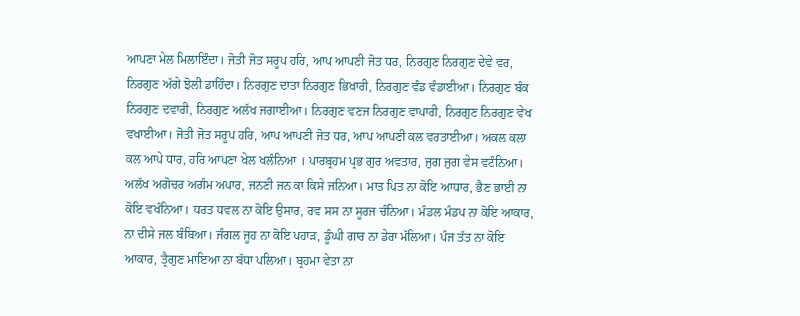ਆਪਣਾ ਮੇਲ ਮਿਲਾਇੰਦਾ। ਜੋਤੀ ਜੋਤ ਸਰੂਪ ਹਰਿ, ਆਪ ਆਪਣੀ ਜੋਤ ਧਰ, ਨਿਰਗੁਣ ਨਿਰਗੁਣ ਦੇਵੇ ਵਰ, ਨਿਰਗੁਣ ਅੱਗੇ ਝੋਲੀ ਡਾਹਿੰਦਾ। ਨਿਰਗੁਣ ਦਾਤਾ ਨਿਰਗੁਣ ਭਿਖਾਰੀ, ਨਿਰਗੁਣ ਵੰਡ ਵੰਡਾਈਆ। ਨਿਰਗੁਣ ਬੰਕ ਨਿਰਗੁਣ ਦਵਾਰੀ, ਨਿਰਗੁਣ ਅਲੱਖ ਜਗਾਈਆ। ਨਿਰਗੁਣ ਵਣਜ ਨਿਰਗੁਣ ਵਾਪਾਰੀ, ਨਿਰਗੁਣ ਨਿਰਗੁਣ ਵੇਖ ਵਖਾਈਆ। ਜੋਤੀ ਜੋਤ ਸਰੂਪ ਹਰਿ, ਆਪ ਆਪਣੀ ਜੋਤ ਧਰ, ਆਪ ਆਪਣੀ ਕਲ ਵਰਤਾਈਆ। ਅਕਲ ਕਲਾ ਕਲ ਆਪੇ ਧਾਰ, ਹਰਿ ਆਪਣਾ ਖੇਲ ਖਲੰਨਿਆ । ਪਾਰਬ੍ਰਹਮ ਪ੍ਰਭ ਗੁਰ ਅਵਤਾਰ, ਜੁਗ ਜੁਗ ਵੇਸ ਵਟੰਨਿਆ। ਅਲੱਖ ਅਗੋਚਰ ਅਗੰਮ ਅਪਾਰ, ਜਨਣੀ ਜਨ ਕਾ ਕਿਸੇ ਜਨਿਆ। ਮਾਤ ਪਿਤ ਨਾ ਕੋਇ ਆਧਾਰ, ਭੈਣ ਭਾਈ ਨਾ ਕੋਇ ਵਖੰਨਿਆ। ਧਰਤ ਧਵਲ ਨਾ ਕੋਇ ਉਸਾਰ, ਰਵ ਸਸ ਨਾ ਸੂਰਜ ਚੰਨਿਆ। ਮੰਡਲ ਮੰਡਪ ਨਾ ਕੋਇ ਆਕਾਰ, ਨਾ ਦੀਸੇ ਜਲ ਬੰਬਿਆ। ਜੰਗਲ ਜੂਹ ਨਾ ਕੋਇ ਪਹਾੜ, ਡੂੰਘੀ ਗਾਰ ਨਾ ਡੇਰਾ ਮੱਲਿਆ। ਪੰਜ ਤੱਤ ਨਾ ਕੋਇ ਆਕਾਰ, ਤ੍ਰੈਗੁਣ ਮਾਇਆ ਨਾ ਬੱਧਾ ਪਲਿਆ। ਬ੍ਰਹਮਾ ਵੇਤਾ ਨਾ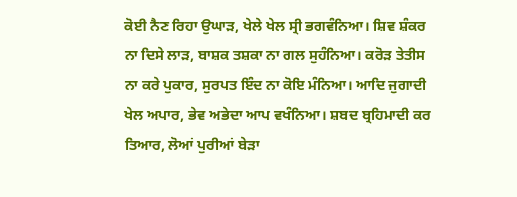ਕੋਈ ਨੈਣ ਰਿਹਾ ਉਘਾੜ, ਖੇਲੇ ਖੇਲ ਸ੍ਰੀ ਭਗਵੰਨਿਆ। ਸ਼ਿਵ ਸ਼ੰਕਰ ਨਾ ਦਿਸੇ ਲਾੜ, ਬਾਸ਼ਕ ਤਸ਼ਕਾ ਨਾ ਗਲ ਸੁਹੰਨਿਆ। ਕਰੋੜ ਤੇਤੀਸ ਨਾ ਕਰੇ ਪੁਕਾਰ, ਸੁਰਪਤ ਇੰਦ ਨਾ ਕੋਇ ਮੰਨਿਆ। ਆਦਿ ਜੁਗਾਦੀ ਖੇਲ ਅਪਾਰ, ਭੇਵ ਅਭੇਦਾ ਆਪ ਵਖੰਨਿਆ। ਸ਼ਬਦ ਬ੍ਰਹਿਮਾਦੀ ਕਰ ਤਿਆਰ, ਲੋਆਂ ਪੁਰੀਆਂ ਬੇੜਾ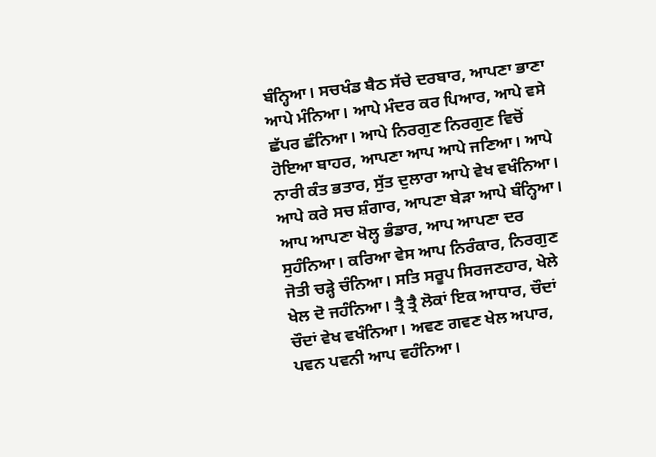ਬੰਨ੍ਹਿਆ। ਸਚਖੰਡ ਬੈਠ ਸੱਚੇ ਦਰਬਾਰ, ਆਪਣਾ ਭਾਣਾ ਆਪੇ ਮੰਨਿਆ। ਆਪੇ ਮੰਦਰ ਕਰ ਪਿਆਰ, ਆਪੇ ਵਸੇ ਛੱਪਰ ਛੰਨਿਆ। ਆਪੇ ਨਿਰਗੁਣ ਨਿਰਗੁਣ ਵਿਚੋਂ ਹੋਇਆ ਬਾਹਰ, ਆਪਣਾ ਆਪ ਆਪੇ ਜਣਿਆ। ਆਪੇ ਨਾਰੀ ਕੰਤ ਭਤਾਰ, ਸੁੱਤ ਦੁਲਾਰਾ ਆਪੇ ਵੇਖ ਵਖੰਨਿਆ। ਆਪੇ ਕਰੇ ਸਚ ਸ਼ੰਗਾਰ, ਆਪਣਾ ਬੇੜਾ ਆਪੇ ਬੰਨ੍ਹਿਆ। ਆਪ ਆਪਣਾ ਖੋਲ੍ਹ ਭੰਡਾਰ, ਆਪ ਆਪਣਾ ਦਰ ਸੁਹੰਨਿਆ। ਕਰਿਆ ਵੇਸ ਆਪ ਨਿਰੰਕਾਰ, ਨਿਰਗੁਣ ਜੋਤੀ ਚੜ੍ਹੇ ਚੰਨਿਆ। ਸਤਿ ਸਰੂਪ ਸਿਰਜਣਹਾਰ, ਖੇਲੇ ਖੇਲ ਦੋ ਜਹੰਨਿਆ। ਤ੍ਰੈ ਤ੍ਰੈ ਲੋਕਾਂ ਇਕ ਆਧਾਰ, ਚੌਦਾਂ ਚੌਦਾਂ ਵੇਖ ਵਖੰਨਿਆ। ਅਵਣ ਗਵਣ ਖੇਲ ਅਪਾਰ, ਪਵਨ ਪਵਨੀ ਆਪ ਵਹੰਨਿਆ।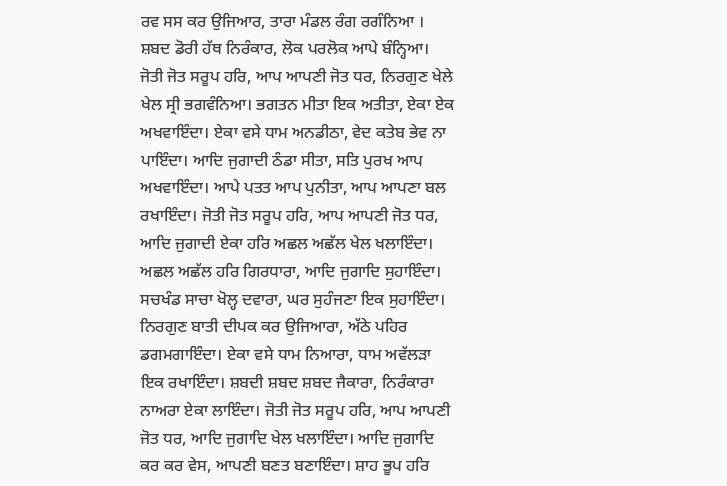ਰਵ ਸਸ ਕਰ ਉਜਿਆਰ, ਤਾਰਾ ਮੰਡਲ ਰੰਗ ਰਗੰਨਿਆ । ਸ਼ਬਦ ਡੋਰੀ ਹੱਥ ਨਿਰੰਕਾਰ, ਲੋਕ ਪਰਲੋਕ ਆਪੇ ਬੰਨ੍ਹਿਆ। ਜੋਤੀ ਜੋਤ ਸਰੂਪ ਹਰਿ, ਆਪ ਆਪਣੀ ਜੋਤ ਧਰ, ਨਿਰਗੁਣ ਖੇਲੇ ਖੇਲ ਸ੍ਰੀ ਭਗਵੰਨਿਆ। ਭਗਤਨ ਮੀਤਾ ਇਕ ਅਤੀਤਾ, ਏਕਾ ਏਕ ਅਖਵਾਇੰਦਾ। ਏਕਾ ਵਸੇ ਧਾਮ ਅਨਡੀਠਾ, ਵੇਦ ਕਤੇਬ ਭੇਵ ਨਾ ਪਾਇੰਦਾ। ਆਦਿ ਜੁਗਾਦੀ ਠੰਡਾ ਸੀਤਾ, ਸਤਿ ਪੁਰਖ ਆਪ ਅਖਵਾਇੰਦਾ। ਆਪੇ ਪਤਤ ਆਪ ਪੁਨੀਤਾ, ਆਪ ਆਪਣਾ ਬਲ ਰਖਾਇੰਦਾ। ਜੋਤੀ ਜੋਤ ਸਰੂਪ ਹਰਿ, ਆਪ ਆਪਣੀ ਜੋਤ ਧਰ, ਆਦਿ ਜੁਗਾਦੀ ਏਕਾ ਹਰਿ ਅਛਲ ਅਛੱਲ ਖੇਲ ਖਲਾਇੰਦਾ। ਅਛਲ ਅਛੱਲ ਹਰਿ ਗਿਰਧਾਰਾ, ਆਦਿ ਜੁਗਾਦਿ ਸੁਹਾਇੰਦਾ। ਸਚਖੰਡ ਸਾਚਾ ਖੋਲ੍ਹ ਦਵਾਰਾ, ਘਰ ਸੁਹੰਜਣਾ ਇਕ ਸੁਹਾਇੰਦਾ। ਨਿਰਗੁਣ ਬਾਤੀ ਦੀਪਕ ਕਰ ਉਜਿਆਰਾ, ਅੱਠੇ ਪਹਿਰ ਡਗਮਗਾਇੰਦਾ। ਏਕਾ ਵਸੇ ਧਾਮ ਨਿਆਰਾ, ਧਾਮ ਅਵੱਲੜਾ ਇਕ ਰਖਾਇੰਦਾ। ਸ਼ਬਦੀ ਸ਼ਬਦ ਸ਼ਬਦ ਜੈਕਾਰਾ, ਨਿਰੰਕਾਰਾ ਨਾਅਰਾ ਏਕਾ ਲਾਇੰਦਾ। ਜੋਤੀ ਜੋਤ ਸਰੂਪ ਹਰਿ, ਆਪ ਆਪਣੀ ਜੋਤ ਧਰ, ਆਦਿ ਜੁਗਾਦਿ ਖੇਲ ਖਲਾਇੰਦਾ। ਆਦਿ ਜੁਗਾਦਿ ਕਰ ਕਰ ਵੇਸ, ਆਪਣੀ ਬਣਤ ਬਣਾਇੰਦਾ। ਸ਼ਾਹ ਭੂਪ ਹਰਿ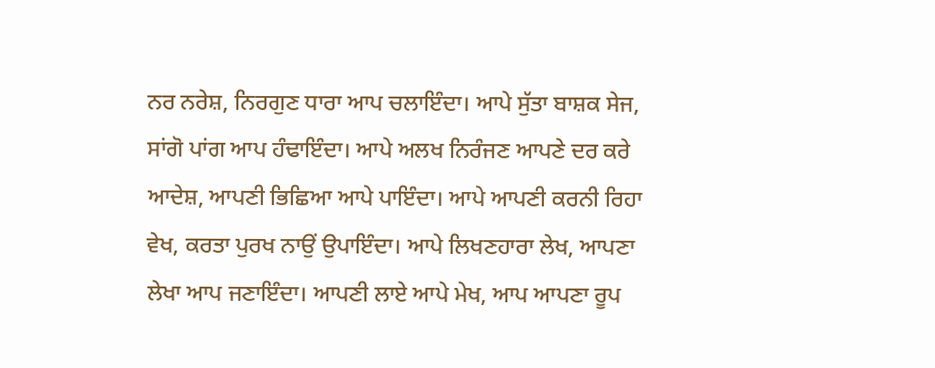ਨਰ ਨਰੇਸ਼, ਨਿਰਗੁਣ ਧਾਰਾ ਆਪ ਚਲਾਇੰਦਾ। ਆਪੇ ਸੁੱਤਾ ਬਾਸ਼ਕ ਸੇਜ, ਸਾਂਗੋ ਪਾਂਗ ਆਪ ਹੰਢਾਇੰਦਾ। ਆਪੇ ਅਲਖ ਨਿਰੰਜਣ ਆਪਣੇ ਦਰ ਕਰੇ ਆਦੇਸ਼, ਆਪਣੀ ਭਿਛਿਆ ਆਪੇ ਪਾਇੰਦਾ। ਆਪੇ ਆਪਣੀ ਕਰਨੀ ਰਿਹਾ ਵੇਖ, ਕਰਤਾ ਪੁਰਖ ਨਾਉਂ ਉਪਾਇੰਦਾ। ਆਪੇ ਲਿਖਣਹਾਰਾ ਲੇਖ, ਆਪਣਾ ਲੇਖਾ ਆਪ ਜਣਾਇੰਦਾ। ਆਪਣੀ ਲਾਏ ਆਪੇ ਮੇਖ, ਆਪ ਆਪਣਾ ਰੂਪ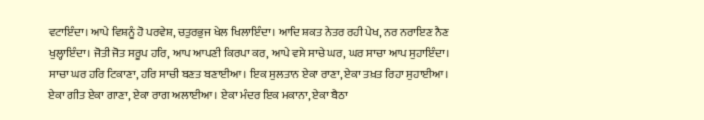ਵਟਾਇੰਦਾ। ਆਪੇ ਵਿਸ਼ਨੂੰ ਹੋ ਪਰਵੇਸ਼, ਚਤੁਰਭੁਜ ਖੇਲ ਖਿਲਾਇੰਦਾ। ਆਦਿ ਸ਼ਕਤ ਨੇਤਰ ਰਹੀ ਪੇਖ, ਨਰ ਨਰਾਇਣ ਨੈਣ ਖੁਲ੍ਹਾਇੰਦਾ। ਜੋਤੀ ਜੋਤ ਸਰੂਪ ਹਰਿ, ਆਪ ਆਪਣੀ ਕਿਰਪਾ ਕਰ, ਆਪੇ ਵਸੇ ਸਾਚੇ ਘਰ, ਘਰ ਸਾਚਾ ਆਪ ਸੁਹਾਇੰਦਾ। ਸਾਚਾ ਘਰ ਹਰਿ ਟਿਕਾਣਾ, ਹਰਿ ਸਾਚੀ ਬਣਤ ਬਣਾਈਆ। ਇਕ ਸੁਲਤਾਨ ਏਕਾ ਰਾਣਾ, ਏਕਾ ਤਖ਼ਤ ਰਿਹਾ ਸੁਹਾਈਆ। ਏਕਾ ਗੀਤ ਏਕਾ ਗਾਣਾ, ਏਕਾ ਰਾਗ ਅਲਾਈਆ। ਏਕਾ ਮੰਦਰ ਇਕ ਮਕਾਨਾ, ਏਕਾ ਬੈਠਾ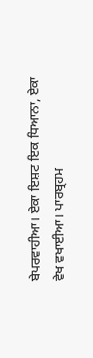ਬੇਪਰਵਾਹੀਆ। ਏਕਾ ਇਸ਼ਟ ਇਕ ਧਿਆਨਾ, ਏਕਾ ਵੇਖ ਵਖਾਈਆ। ਪਾਰਬ੍ਰਹਮ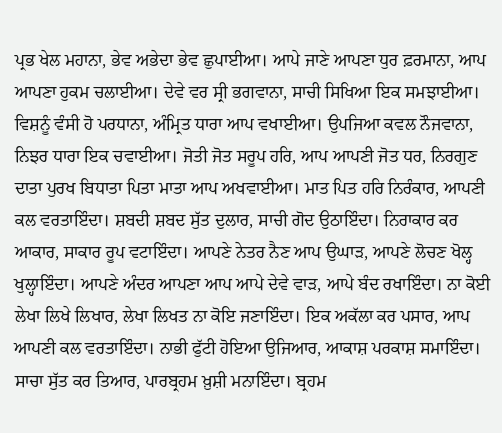ਪ੍ਰਭ ਖੇਲ ਮਹਾਨਾ, ਭੇਵ ਅਭੇਦਾ ਭੇਵ ਛੁਪਾਈਆ। ਆਪੇ ਜਾਣੇ ਆਪਣਾ ਧੁਰ ਫ਼ਰਮਾਨਾ, ਆਪ ਆਪਣਾ ਹੁਕਮ ਚਲਾਈਆ। ਦੇਵੇ ਵਰ ਸ੍ਰੀ ਭਗਵਾਨਾ, ਸਾਚੀ ਸਿਖਿਆ ਇਕ ਸਮਝਾਈਆ। ਵਿਸ਼ਨੂੰ ਵੰਸੀ ਹੋ ਪਰਧਾਨਾ, ਅੰਮ੍ਰਿਤ ਧਾਰਾ ਆਪ ਵਖਾਈਆ। ਉਪਜਿਆ ਕਵਲ ਨੌਜਵਾਨਾ, ਨਿਝਰ ਧਾਰਾ ਇਕ ਚਵਾਈਆ। ਜੋਤੀ ਜੋਤ ਸਰੂਪ ਹਰਿ, ਆਪ ਆਪਣੀ ਜੋਤ ਧਰ, ਨਿਰਗੁਣ ਦਾਤਾ ਪੁਰਖ ਬਿਧਾਤਾ ਪਿਤਾ ਮਾਤਾ ਆਪ ਅਖਵਾਈਆ। ਮਾਤ ਪਿਤ ਹਰਿ ਨਿਰੰਕਾਰ, ਆਪਣੀ ਕਲ ਵਰਤਾਇੰਦਾ। ਸ਼ਬਦੀ ਸ਼ਬਦ ਸੁੱਤ ਦੁਲਾਰ, ਸਾਚੀ ਗੋਦ ਉਠਾਇੰਦਾ। ਨਿਰਾਕਾਰ ਕਰ ਆਕਾਰ, ਸਾਕਾਰ ਰੂਪ ਵਟਾਇੰਦਾ। ਆਪਣੇ ਨੇਤਰ ਨੈਣ ਆਪ ਉਘਾੜ, ਆਪਣੇ ਲੋਚਣ ਖੋਲ੍ਹ ਖੁਲ੍ਹਾਇੰਦਾ। ਆਪਣੇ ਅੰਦਰ ਆਪਣਾ ਆਪ ਆਪੇ ਦੇਵੇ ਵਾੜ, ਆਪੇ ਬੰਦ ਰਖਾਇੰਦਾ। ਨਾ ਕੋਈ ਲੇਖਾ ਲਿਖੇ ਲਿਖਾਰ, ਲੇਖਾ ਲਿਖਤ ਨਾ ਕੋਇ ਜਣਾਇੰਦਾ। ਇਕ ਅਕੱਲਾ ਕਰ ਪਸਾਰ, ਆਪ ਆਪਣੀ ਕਲ ਵਰਤਾਇੰਦਾ। ਨਾਭੀ ਫੁੱਟੀ ਹੋਇਆ ਉਜਿਆਰ, ਆਕਾਸ਼ ਪਰਕਾਸ਼ ਸਮਾਇੰਦਾ। ਸਾਚਾ ਸੁੱਤ ਕਰ ਤਿਆਰ, ਪਾਰਬ੍ਰਹਮ ਖ਼ੁਸ਼ੀ ਮਨਾਇੰਦਾ। ਬ੍ਰਹਮ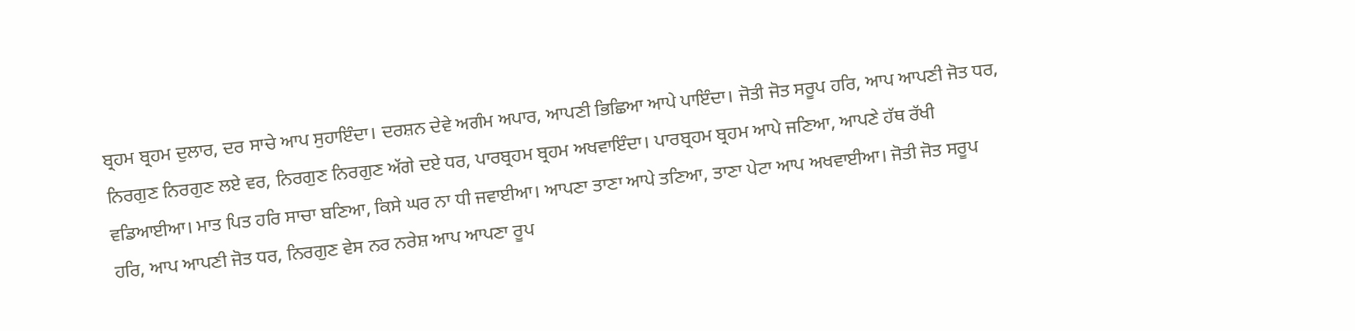ਬ੍ਰਹਮ ਬ੍ਰਹਮ ਦੁਲਾਰ, ਦਰ ਸਾਚੇ ਆਪ ਸੁਹਾਇੰਦਾ। ਦਰਸ਼ਨ ਦੇਵੇ ਅਗੰਮ ਅਪਾਰ, ਆਪਣੀ ਭਿਛਿਆ ਆਪੇ ਪਾਇੰਦਾ। ਜੋਤੀ ਜੋਤ ਸਰੂਪ ਹਰਿ, ਆਪ ਆਪਣੀ ਜੋਤ ਧਰ, ਨਿਰਗੁਣ ਨਿਰਗੁਣ ਲਏ ਵਰ, ਨਿਰਗੁਣ ਨਿਰਗੁਣ ਅੱਗੇ ਦਏ ਧਰ, ਪਾਰਬ੍ਰਹਮ ਬ੍ਰਹਮ ਅਖਵਾਇੰਦਾ। ਪਾਰਬ੍ਰਹਮ ਬ੍ਰਹਮ ਆਪੇ ਜਣਿਆ, ਆਪਣੇ ਹੱਥ ਰੱਖੀ ਵਡਿਆਈਆ। ਮਾਤ ਪਿਤ ਹਰਿ ਸਾਚਾ ਬਣਿਆ, ਕਿਸੇ ਘਰ ਨਾ ਧੀ ਜਵਾਈਆ। ਆਪਣਾ ਤਾਣਾ ਆਪੇ ਤਣਿਆ, ਤਾਣਾ ਪੇਟਾ ਆਪ ਅਖਵਾਈਆ। ਜੋਤੀ ਜੋਤ ਸਰੂਪ ਹਰਿ, ਆਪ ਆਪਣੀ ਜੋਤ ਧਰ, ਨਿਰਗੁਣ ਵੇਸ ਨਰ ਨਰੇਸ਼ ਆਪ ਆਪਣਾ ਰੂਪ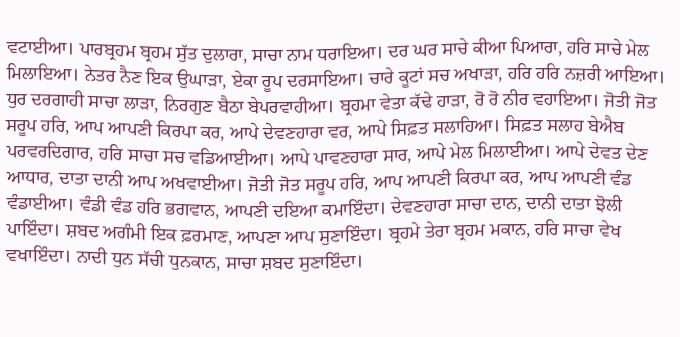ਵਟਾਈਆ। ਪਾਰਬ੍ਰਹਮ ਬ੍ਰਹਮ ਸੁੱਤ ਦੁਲਾਰਾ, ਸਾਚਾ ਨਾਮ ਧਰਾਇਆ। ਦਰ ਘਰ ਸਾਚੇ ਕੀਆ ਪਿਆਰਾ, ਹਰਿ ਸਾਚੇ ਮੇਲ ਮਿਲਾਇਆ। ਨੇਤਰ ਨੈਣ ਇਕ ਉਘਾੜਾ, ਏਕਾ ਰੂਪ ਦਰਸਾਇਆ। ਚਾਰੇ ਕੂਟਾਂ ਸਚ ਅਖਾੜਾ, ਹਰਿ ਹਰਿ ਨਜ਼ਰੀ ਆਇਆ। ਧੁਰ ਦਰਗਾਹੀ ਸਾਚਾ ਲਾੜਾ, ਨਿਰਗੁਣ ਬੈਠਾ ਬੇਪਰਵਾਹੀਆ। ਬ੍ਰਹਮਾ ਵੇਤਾ ਕੱਢੇ ਹਾੜਾ, ਰੋ ਰੋ ਨੀਰ ਵਹਾਇਆ। ਜੋਤੀ ਜੋਤ ਸਰੂਪ ਹਰਿ, ਆਪ ਆਪਣੀ ਕਿਰਪਾ ਕਰ, ਆਪੇ ਦੇਵਣਹਾਰਾ ਵਰ, ਆਪੇ ਸਿਫ਼ਤ ਸਲਾਹਿਆ। ਸਿਫ਼ਤ ਸਲਾਹ ਬੇਐਬ ਪਰਵਰਦਿਗਾਰ, ਹਰਿ ਸਾਚਾ ਸਚ ਵਡਿਆਈਆ। ਆਪੇ ਪਾਵਣਹਾਰਾ ਸਾਰ, ਆਪੇ ਮੇਲ ਮਿਲਾਈਆ। ਆਪੇ ਦੇਵਤ ਦੇਣ ਆਧਾਰ, ਦਾਤਾ ਦਾਨੀ ਆਪ ਅਖਵਾਈਆ। ਜੋਤੀ ਜੋਤ ਸਰੂਪ ਹਰਿ, ਆਪ ਆਪਣੀ ਕਿਰਪਾ ਕਰ, ਆਪ ਆਪਣੀ ਵੰਡ ਵੰਡਾਈਆ। ਵੰਡੀ ਵੰਡ ਹਰਿ ਭਗਵਾਨ, ਆਪਣੀ ਦਇਆ ਕਮਾਇੰਦਾ। ਦੇਵਣਹਾਰਾ ਸਾਚਾ ਦਾਨ, ਦਾਨੀ ਦਾਤਾ ਝੋਲੀ ਪਾਇੰਦਾ। ਸ਼ਬਦ ਅਗੰਮੀ ਇਕ ਫ਼ਰਮਾਣ, ਆਪਣਾ ਆਪ ਸੁਣਾਇੰਦਾ। ਬ੍ਰਹਮੇ ਤੇਰਾ ਬ੍ਰਹਮ ਮਕਾਨ, ਹਰਿ ਸਾਚਾ ਵੇਖ ਵਖਾਇੰਦਾ। ਨਾਦੀ ਧੁਨ ਸੱਚੀ ਧੁਨਕਾਨ, ਸਾਚਾ ਸ਼ਬਦ ਸੁਣਾਇੰਦਾ।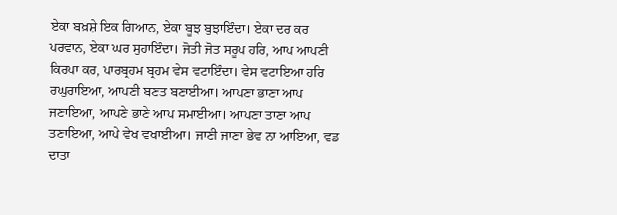ਏਕਾ ਬਖ਼ਸ਼ੇ ਇਕ ਗਿਆਨ, ਏਕਾ ਬੂਝ ਬੁਝਾਇੰਦਾ। ਏਕਾ ਦਰ ਕਰ ਪਰਵਾਨ, ਏਕਾ ਘਰ ਸੁਹਾਇੰਦਾ। ਜੋਤੀ ਜੋਤ ਸਰੂਪ ਹਰਿ, ਆਪ ਆਪਣੀ ਕਿਰਪਾ ਕਰ, ਪਾਰਬ੍ਰਹਮ ਬ੍ਰਹਮ ਵੇਸ ਵਟਾਇੰਦਾ। ਵੇਸ ਵਟਾਇਆ ਹਰਿ ਰਘੁਰਾਇਆ, ਆਪਣੀ ਬਣਤ ਬਣਾਈਆ। ਆਪਣਾ ਭਾਣਾ ਆਪ ਜਣਾਇਆ, ਆਪਣੇ ਭਾਣੇ ਆਪ ਸਮਾਈਆ। ਆਪਣਾ ਤਾਣਾ ਆਪ ਤਣਾਇਆ, ਆਪੇ ਵੇਖ ਵਖਾਈਆ। ਜਾਣੀ ਜਾਣਾ ਭੇਵ ਨਾ ਆਇਆ, ਵਡ ਦਾਤਾ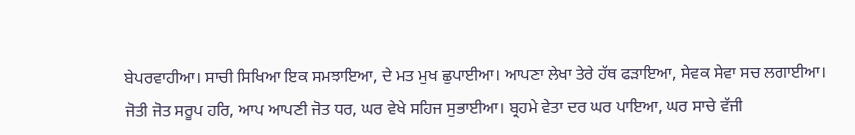ਬੇਪਰਵਾਹੀਆ। ਸਾਚੀ ਸਿਖਿਆ ਇਕ ਸਮਝਾਇਆ, ਦੇ ਮਤ ਮੁਖ ਛੁਪਾਈਆ। ਆਪਣਾ ਲੇਖਾ ਤੇਰੇ ਹੱਥ ਫੜਾਇਆ, ਸੇਵਕ ਸੇਵਾ ਸਚ ਲਗਾਈਆ। ਜੋਤੀ ਜੋਤ ਸਰੂਪ ਹਰਿ, ਆਪ ਆਪਣੀ ਜੋਤ ਧਰ, ਘਰ ਵੇਖੇ ਸਹਿਜ ਸੁਭਾਈਆ। ਬ੍ਰਹਮੇ ਵੇਤਾ ਦਰ ਘਰ ਪਾਇਆ, ਘਰ ਸਾਚੇ ਵੱਜੀ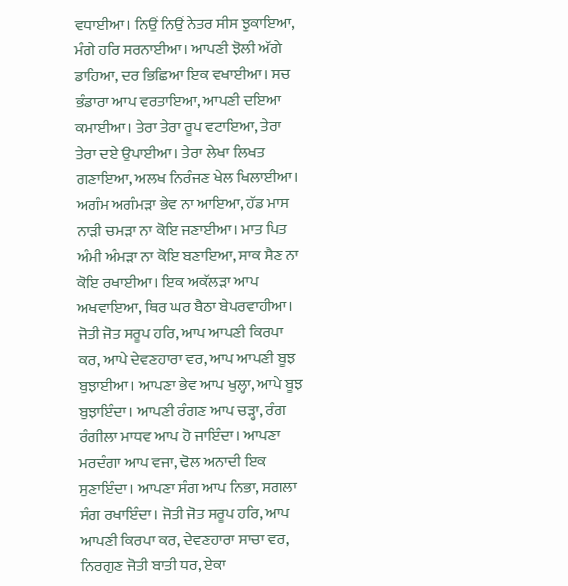ਵਧਾਈਆ। ਨਿਉਂ ਨਿਉਂ ਨੇਤਰ ਸੀਸ ਝੁਕਾਇਆ, ਮੰਗੇ ਹਰਿ ਸਰਨਾਈਆ। ਆਪਣੀ ਝੋਲੀ ਅੱਗੇ ਡਾਹਿਆ, ਦਰ ਭਿਛਿਆ ਇਕ ਵਖਾਈਆ। ਸਚ ਭੰਡਾਰਾ ਆਪ ਵਰਤਾਇਆ, ਆਪਣੀ ਦਇਆ ਕਮਾਈਆ। ਤੇਰਾ ਤੇਰਾ ਰੂਪ ਵਟਾਇਆ, ਤੇਰਾ ਤੇਰਾ ਦਏ ਉਪਾਈਆ। ਤੇਰਾ ਲੇਖਾ ਲਿਖਤ ਗਣਾਇਆ, ਅਲਖ ਨਿਰੰਜਣ ਖੇਲ ਖਿਲਾਈਆ। ਅਗੰਮ ਅਗੰਮੜਾ ਭੇਵ ਨਾ ਆਇਆ, ਹੱਡ ਮਾਸ ਨਾੜੀ ਚਮੜਾ ਨਾ ਕੋਇ ਜਣਾਈਆ। ਮਾਤ ਪਿਤ ਅੰਮੀ ਅੰਮੜਾ ਨਾ ਕੋਇ ਬਣਾਇਆ, ਸਾਕ ਸੈਣ ਨਾ ਕੋਇ ਰਖਾਈਆ। ਇਕ ਅਕੱਲੜਾ ਆਪ ਅਖਵਾਇਆ, ਥਿਰ ਘਰ ਬੈਠਾ ਬੇਪਰਵਾਹੀਆ। ਜੋਤੀ ਜੋਤ ਸਰੂਪ ਹਰਿ, ਆਪ ਆਪਣੀ ਕਿਰਪਾ ਕਰ, ਆਪੇ ਦੇਵਣਹਾਰਾ ਵਰ, ਆਪ ਆਪਣੀ ਬੂਝ ਬੁਝਾਈਆ। ਆਪਣਾ ਭੇਵ ਆਪ ਖੁਲ੍ਹਾ, ਆਪੇ ਬੂਝ ਬੁਝਾਇੰਦਾ। ਆਪਣੀ ਰੰਗਣ ਆਪ ਚੜ੍ਹਾ, ਰੰਗ ਰੰਗੀਲਾ ਮਾਧਵ ਆਪ ਹੋ ਜਾਇੰਦਾ। ਆਪਣਾ ਮਰਦੰਗਾ ਆਪ ਵਜਾ, ਢੋਲ ਅਨਾਦੀ ਇਕ ਸੁਣਾਇੰਦਾ। ਆਪਣਾ ਸੰਗ ਆਪ ਨਿਭਾ, ਸਗਲਾ ਸੰਗ ਰਖਾਇੰਦਾ। ਜੋਤੀ ਜੋਤ ਸਰੂਪ ਹਰਿ, ਆਪ ਆਪਣੀ ਕਿਰਪਾ ਕਰ, ਦੇਵਣਹਾਰਾ ਸਾਚਾ ਵਰ, ਨਿਰਗੁਣ ਜੋਤੀ ਬਾਤੀ ਧਰ, ਏਕਾ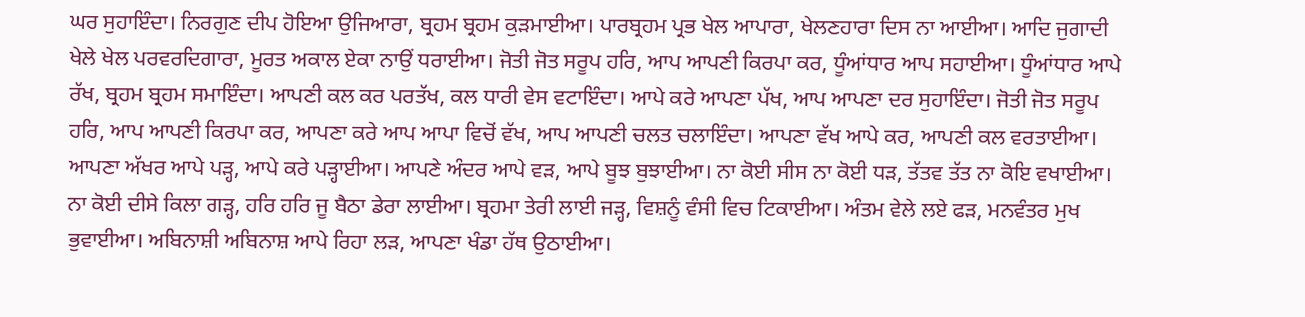ਘਰ ਸੁਹਾਇੰਦਾ। ਨਿਰਗੁਣ ਦੀਪ ਹੋਇਆ ਉਜਿਆਰਾ, ਬ੍ਰਹਮ ਬ੍ਰਹਮ ਕੁੜਮਾਈਆ। ਪਾਰਬ੍ਰਹਮ ਪ੍ਰਭ ਖੇਲ ਆਪਾਰਾ, ਖੇਲਣਹਾਰਾ ਦਿਸ ਨਾ ਆਈਆ। ਆਦਿ ਜੁਗਾਦੀ ਖੇਲੇ ਖੇਲ ਪਰਵਰਦਿਗਾਰਾ, ਮੂਰਤ ਅਕਾਲ ਏਕਾ ਨਾਉਂ ਧਰਾਈਆ। ਜੋਤੀ ਜੋਤ ਸਰੂਪ ਹਰਿ, ਆਪ ਆਪਣੀ ਕਿਰਪਾ ਕਰ, ਧੂੰਆਂਧਾਰ ਆਪ ਸਹਾਈਆ। ਧੂੰਆਂਧਾਰ ਆਪੇ ਰੱਖ, ਬ੍ਰਹਮ ਬ੍ਰਹਮ ਸਮਾਇੰਦਾ। ਆਪਣੀ ਕਲ ਕਰ ਪਰਤੱਖ, ਕਲ ਧਾਰੀ ਵੇਸ ਵਟਾਇੰਦਾ। ਆਪੇ ਕਰੇ ਆਪਣਾ ਪੱਖ, ਆਪ ਆਪਣਾ ਦਰ ਸੁਹਾਇੰਦਾ। ਜੋਤੀ ਜੋਤ ਸਰੂਪ ਹਰਿ, ਆਪ ਆਪਣੀ ਕਿਰਪਾ ਕਰ, ਆਪਣਾ ਕਰੇ ਆਪ ਆਪਾ ਵਿਚੋਂ ਵੱਖ, ਆਪ ਆਪਣੀ ਚਲਤ ਚਲਾਇੰਦਾ। ਆਪਣਾ ਵੱਖ ਆਪੇ ਕਰ, ਆਪਣੀ ਕਲ ਵਰਤਾਈਆ। ਆਪਣਾ ਅੱਖਰ ਆਪੇ ਪੜ੍ਹ, ਆਪੇ ਕਰੇ ਪੜ੍ਹਾਈਆ। ਆਪਣੇ ਅੰਦਰ ਆਪੇ ਵੜ, ਆਪੇ ਬੂਝ ਬੁਝਾਈਆ। ਨਾ ਕੋਈ ਸੀਸ ਨਾ ਕੋਈ ਧੜ, ਤੱਤਵ ਤੱਤ ਨਾ ਕੋਇ ਵਖਾਈਆ। ਨਾ ਕੋਈ ਦੀਸੇ ਕਿਲਾ ਗੜ੍ਹ, ਹਰਿ ਹਰਿ ਜੂ ਬੈਠਾ ਡੇਰਾ ਲਾਈਆ। ਬ੍ਰਹਮਾ ਤੇਰੀ ਲਾਈ ਜੜ੍ਹ, ਵਿਸ਼ਨੂੰ ਵੰਸੀ ਵਿਚ ਟਿਕਾਈਆ। ਅੰਤਮ ਵੇਲੇ ਲਏ ਫੜ, ਮਨਵੰਤਰ ਮੁਖ ਭੁਵਾਈਆ। ਅਬਿਨਾਸ਼ੀ ਅਬਿਨਾਸ਼ ਆਪੇ ਰਿਹਾ ਲੜ, ਆਪਣਾ ਖੰਡਾ ਹੱਥ ਉਠਾਈਆ।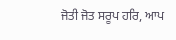ਜੋਤੀ ਜੋਤ ਸਰੂਪ ਹਰਿ, ਆਪ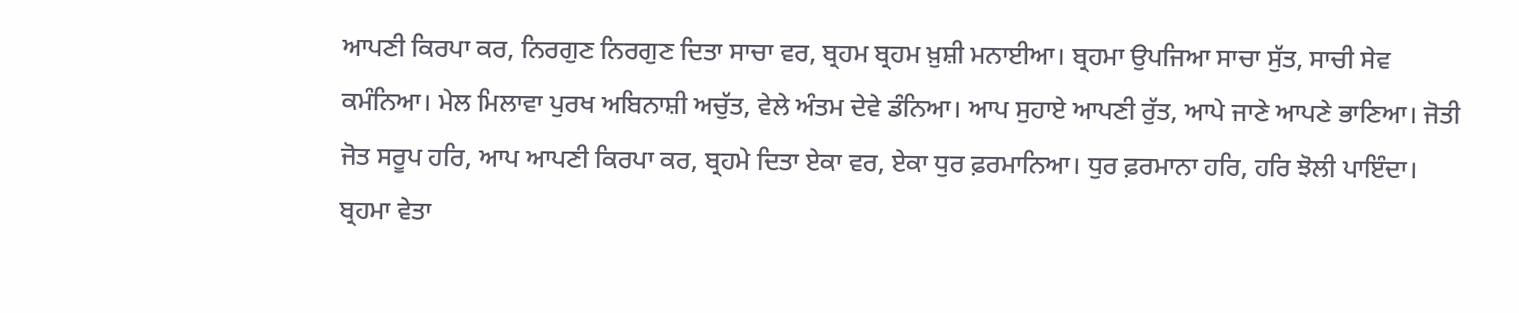ਆਪਣੀ ਕਿਰਪਾ ਕਰ, ਨਿਰਗੁਣ ਨਿਰਗੁਣ ਦਿਤਾ ਸਾਚਾ ਵਰ, ਬ੍ਰਹਮ ਬ੍ਰਹਮ ਖ਼ੁਸ਼ੀ ਮਨਾਈਆ। ਬ੍ਰਹਮਾ ਉਪਜਿਆ ਸਾਚਾ ਸੁੱਤ, ਸਾਚੀ ਸੇਵ ਕਮੰਨਿਆ। ਮੇਲ ਮਿਲਾਵਾ ਪੁਰਖ ਅਬਿਨਾਸ਼ੀ ਅਚੁੱਤ, ਵੇਲੇ ਅੰਤਮ ਦੇਵੇ ਡੰਨਿਆ। ਆਪ ਸੁਹਾਏ ਆਪਣੀ ਰੁੱਤ, ਆਪੇ ਜਾਣੇ ਆਪਣੇ ਭਾਣਿਆ। ਜੋਤੀ ਜੋਤ ਸਰੂਪ ਹਰਿ, ਆਪ ਆਪਣੀ ਕਿਰਪਾ ਕਰ, ਬ੍ਰਹਮੇ ਦਿਤਾ ਏਕਾ ਵਰ, ਏਕਾ ਧੁਰ ਫ਼ਰਮਾਨਿਆ। ਧੁਰ ਫ਼ਰਮਾਨਾ ਹਰਿ, ਹਰਿ ਝੋਲੀ ਪਾਇੰਦਾ। ਬ੍ਰਹਮਾ ਵੇਤਾ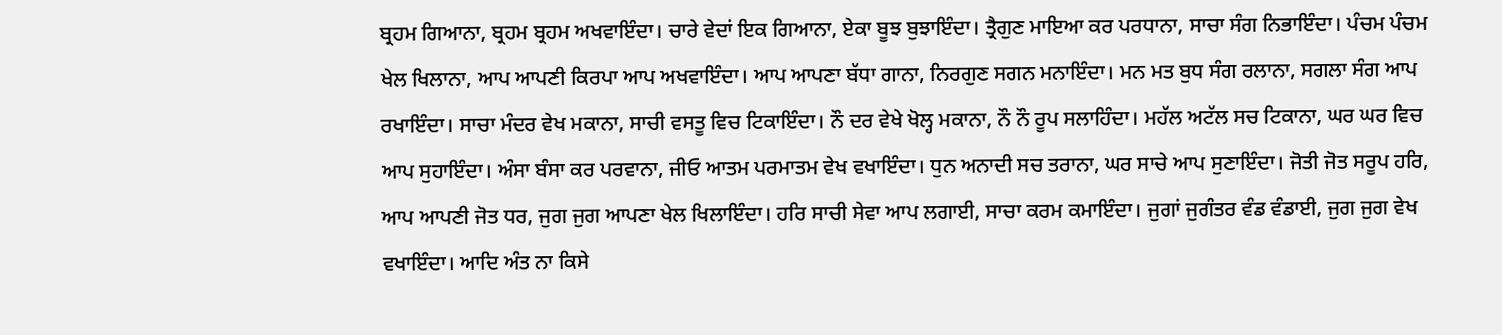ਬ੍ਰਹਮ ਗਿਆਨਾ, ਬ੍ਰਹਮ ਬ੍ਰਹਮ ਅਖਵਾਇੰਦਾ। ਚਾਰੇ ਵੇਦਾਂ ਇਕ ਗਿਆਨਾ, ਏਕਾ ਬੂਝ ਬੁਝਾਇੰਦਾ। ਤ੍ਰੈਗੁਣ ਮਾਇਆ ਕਰ ਪਰਧਾਨਾ, ਸਾਚਾ ਸੰਗ ਨਿਭਾਇੰਦਾ। ਪੰਚਮ ਪੰਚਮ ਖੇਲ ਖਿਲਾਨਾ, ਆਪ ਆਪਣੀ ਕਿਰਪਾ ਆਪ ਅਖਵਾਇੰਦਾ। ਆਪ ਆਪਣਾ ਬੱਧਾ ਗਾਨਾ, ਨਿਰਗੁਣ ਸਗਨ ਮਨਾਇੰਦਾ। ਮਨ ਮਤ ਬੁਧ ਸੰਗ ਰਲਾਨਾ, ਸਗਲਾ ਸੰਗ ਆਪ ਰਖਾਇੰਦਾ। ਸਾਚਾ ਮੰਦਰ ਵੇਖ ਮਕਾਨਾ, ਸਾਚੀ ਵਸਤੂ ਵਿਚ ਟਿਕਾਇੰਦਾ। ਨੌ ਦਰ ਵੇਖੇ ਖੋਲ੍ਹ ਮਕਾਨਾ, ਨੌ ਨੌ ਰੂਪ ਸਲਾਹਿੰਦਾ। ਮਹੱਲ ਅਟੱਲ ਸਚ ਟਿਕਾਨਾ, ਘਰ ਘਰ ਵਿਚ ਆਪ ਸੁਹਾਇੰਦਾ। ਅੰਸਾ ਬੰਸਾ ਕਰ ਪਰਵਾਨਾ, ਜੀਓ ਆਤਮ ਪਰਮਾਤਮ ਵੇਖ ਵਖਾਇੰਦਾ। ਧੁਨ ਅਨਾਦੀ ਸਚ ਤਰਾਨਾ, ਘਰ ਸਾਚੇ ਆਪ ਸੁਣਾਇੰਦਾ। ਜੋਤੀ ਜੋਤ ਸਰੂਪ ਹਰਿ, ਆਪ ਆਪਣੀ ਜੋਤ ਧਰ, ਜੁਗ ਜੁਗ ਆਪਣਾ ਖੇਲ ਖਿਲਾਇੰਦਾ। ਹਰਿ ਸਾਚੀ ਸੇਵਾ ਆਪ ਲਗਾਈ, ਸਾਚਾ ਕਰਮ ਕਮਾਇੰਦਾ। ਜੁਗਾਂ ਜੁਗੰਤਰ ਵੰਡ ਵੰਡਾਈ, ਜੁਗ ਜੁਗ ਵੇਖ ਵਖਾਇੰਦਾ। ਆਦਿ ਅੰਤ ਨਾ ਕਿਸੇ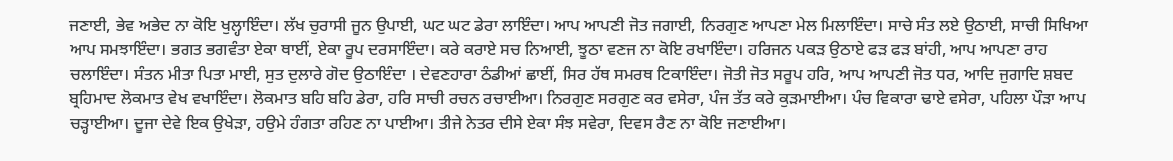ਜਣਾਈ, ਭੇਵ ਅਭੇਦ ਨਾ ਕੋਇ ਖੁਲ੍ਹਾਇੰਦਾ। ਲੱਖ ਚੁਰਾਸੀ ਜੂਨ ਉਪਾਈ, ਘਟ ਘਟ ਡੇਰਾ ਲਾਇੰਦਾ। ਆਪ ਆਪਣੀ ਜੋਤ ਜਗਾਈ, ਨਿਰਗੁਣ ਆਪਣਾ ਮੇਲ ਮਿਲਾਇੰਦਾ। ਸਾਚੇ ਸੰਤ ਲਏ ਉਠਾਈ, ਸਾਚੀ ਸਿਖਿਆ ਆਪ ਸਮਝਾਇੰਦਾ। ਭਗਤ ਭਗਵੰਤਾ ਏਕਾ ਥਾਈਂ, ਏਕਾ ਰੂਪ ਦਰਸਾਇੰਦਾ। ਕਰੇ ਕਰਾਏ ਸਚ ਨਿਆਈ, ਝੂਠਾ ਵਣਜ ਨਾ ਕੋਇ ਰਖਾਇੰਦਾ। ਹਰਿਜਨ ਪਕੜ ਉਠਾਏ ਫੜ ਫੜ ਬਾਂਹੀ, ਆਪ ਆਪਣਾ ਰਾਹ ਚਲਾਇੰਦਾ। ਸੰਤਨ ਮੀਤਾ ਪਿਤਾ ਮਾਈ, ਸੁਤ ਦੁਲਾਰੇ ਗੋਦ ਉਠਾਇੰਦਾ । ਦੇਵਣਹਾਰਾ ਠੰਡੀਆਂ ਛਾਈਂ, ਸਿਰ ਹੱਥ ਸਮਰਥ ਟਿਕਾਇੰਦਾ। ਜੋਤੀ ਜੋਤ ਸਰੂਪ ਹਰਿ, ਆਪ ਆਪਣੀ ਜੋਤ ਧਰ, ਆਦਿ ਜੁਗਾਦਿ ਸ਼ਬਦ ਬ੍ਰਹਿਮਾਦ ਲੋਕਮਾਤ ਵੇਖ ਵਖਾਇੰਦਾ। ਲੋਕਮਾਤ ਬਹਿ ਬਹਿ ਡੇਰਾ, ਹਰਿ ਸਾਚੀ ਰਚਨ ਰਚਾਈਆ। ਨਿਰਗੁਣ ਸਰਗੁਣ ਕਰ ਵਸੇਰਾ, ਪੰਜ ਤੱਤ ਕਰੇ ਕੁੜਮਾਈਆ। ਪੰਚ ਵਿਕਾਰਾ ਢਾਏ ਵਸੇਰਾ, ਪਹਿਲਾ ਪੌੜਾ ਆਪ ਚੜ੍ਹਾਈਆ। ਦੂਜਾ ਦੇਵੇ ਇਕ ਉਖੇੜਾ, ਹਉਮੇ ਹੰਗਤਾ ਰਹਿਣ ਨਾ ਪਾਈਆ। ਤੀਜੇ ਨੇਤਰ ਦੀਸੇ ਏਕਾ ਸੰਝ ਸਵੇਰਾ, ਦਿਵਸ ਰੈਣ ਨਾ ਕੋਇ ਜਣਾਈਆ।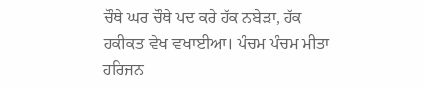ਚੌਥੇ ਘਰ ਚੌਥੇ ਪਦ ਕਰੇ ਹੱਕ ਨਬੇੜਾ, ਹੱਕ ਹਕੀਕਤ ਵੇਖ ਵਖਾਈਆ। ਪੰਚਮ ਪੰਚਮ ਮੀਤਾ ਹਰਿਜਨ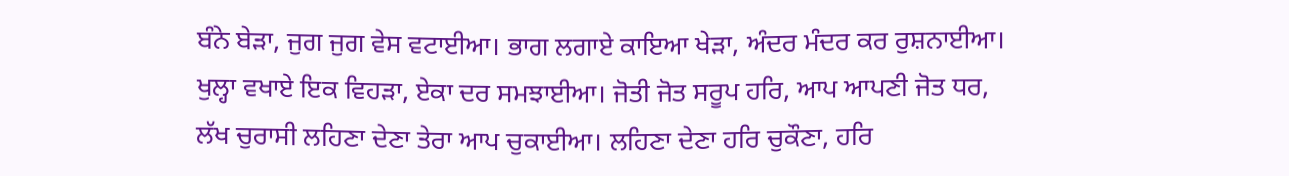ਬੰਨੇ ਬੇੜਾ, ਜੁਗ ਜੁਗ ਵੇਸ ਵਟਾਈਆ। ਭਾਗ ਲਗਾਏ ਕਾਇਆ ਖੇੜਾ, ਅੰਦਰ ਮੰਦਰ ਕਰ ਰੁਸ਼ਨਾਈਆ। ਖੁਲ੍ਹਾ ਵਖਾਏ ਇਕ ਵਿਹੜਾ, ਏਕਾ ਦਰ ਸਮਝਾਈਆ। ਜੋਤੀ ਜੋਤ ਸਰੂਪ ਹਰਿ, ਆਪ ਆਪਣੀ ਜੋਤ ਧਰ, ਲੱਖ ਚੁਰਾਸੀ ਲਹਿਣਾ ਦੇਣਾ ਤੇਰਾ ਆਪ ਚੁਕਾਈਆ। ਲਹਿਣਾ ਦੇਣਾ ਹਰਿ ਚੁਕੌਣਾ, ਹਰਿ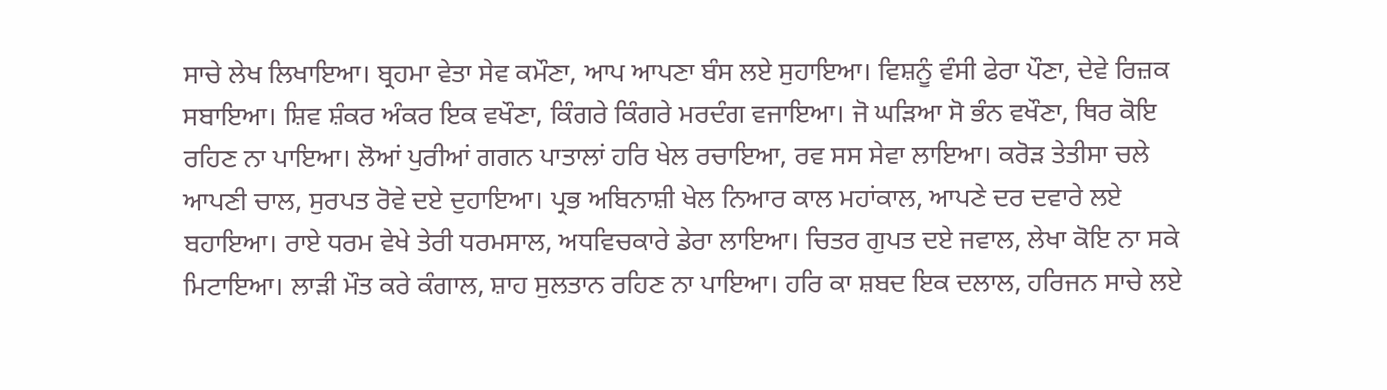ਸਾਚੇ ਲੇਖ ਲਿਖਾਇਆ। ਬ੍ਰਹਮਾ ਵੇਤਾ ਸੇਵ ਕਮੌਣਾ, ਆਪ ਆਪਣਾ ਬੰਸ ਲਏ ਸੁਹਾਇਆ। ਵਿਸ਼ਨੂੰ ਵੰਸੀ ਫੇਰਾ ਪੌਣਾ, ਦੇਵੇ ਰਿਜ਼ਕ ਸਬਾਇਆ। ਸ਼ਿਵ ਸ਼ੰਕਰ ਅੰਕਰ ਇਕ ਵਖੌਣਾ, ਕਿੰਗਰੇ ਕਿੰਗਰੇ ਮਰਦੰਗ ਵਜਾਇਆ। ਜੋ ਘੜਿਆ ਸੋ ਭੰਨ ਵਖੌਣਾ, ਥਿਰ ਕੋਇ ਰਹਿਣ ਨਾ ਪਾਇਆ। ਲੋਆਂ ਪੁਰੀਆਂ ਗਗਨ ਪਾਤਾਲਾਂ ਹਰਿ ਖੇਲ ਰਚਾਇਆ, ਰਵ ਸਸ ਸੇਵਾ ਲਾਇਆ। ਕਰੋੜ ਤੇਤੀਸਾ ਚਲੇ ਆਪਣੀ ਚਾਲ, ਸੁਰਪਤ ਰੋਵੇ ਦਏ ਦੁਹਾਇਆ। ਪ੍ਰਭ ਅਬਿਨਾਸ਼ੀ ਖੇਲ ਨਿਆਰ ਕਾਲ ਮਹਾਂਕਾਲ, ਆਪਣੇ ਦਰ ਦਵਾਰੇ ਲਏ ਬਹਾਇਆ। ਰਾਏ ਧਰਮ ਵੇਖੇ ਤੇਰੀ ਧਰਮਸਾਲ, ਅਧਵਿਚਕਾਰੇ ਡੇਰਾ ਲਾਇਆ। ਚਿਤਰ ਗੁਪਤ ਦਏ ਜਵਾਲ, ਲੇਖਾ ਕੋਇ ਨਾ ਸਕੇ ਮਿਟਾਇਆ। ਲਾੜੀ ਮੌਤ ਕਰੇ ਕੰਗਾਲ, ਸ਼ਾਹ ਸੁਲਤਾਨ ਰਹਿਣ ਨਾ ਪਾਇਆ। ਹਰਿ ਕਾ ਸ਼ਬਦ ਇਕ ਦਲਾਲ, ਹਰਿਜਨ ਸਾਚੇ ਲਏ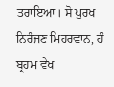ਤਰਾਇਆ। ਸੋ ਪੁਰਖ ਨਿਰੰਜਣ ਮਿਹਰਵਾਨ, ਹੰ ਬ੍ਰਹਮ ਵੇਖ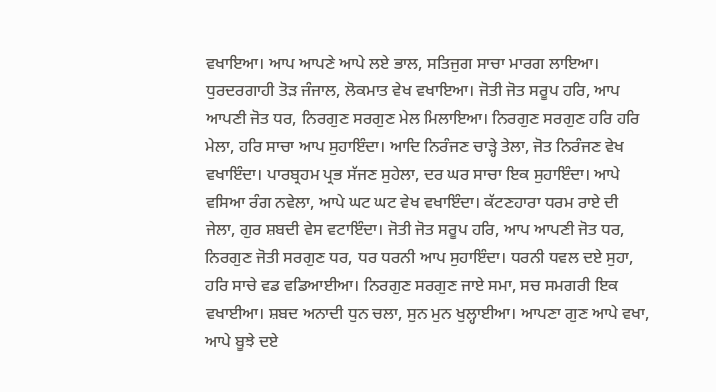ਵਖਾਇਆ। ਆਪ ਆਪਣੇ ਆਪੇ ਲਏ ਭਾਲ, ਸਤਿਜੁਗ ਸਾਚਾ ਮਾਰਗ ਲਾਇਆ। ਧੁਰਦਰਗਾਹੀ ਤੋੜ ਜੰਜਾਲ, ਲੋਕਮਾਤ ਵੇਖ ਵਖਾਇਆ। ਜੋਤੀ ਜੋਤ ਸਰੂਪ ਹਰਿ, ਆਪ ਆਪਣੀ ਜੋਤ ਧਰ, ਨਿਰਗੁਣ ਸਰਗੁਣ ਮੇਲ ਮਿਲਾਇਆ। ਨਿਰਗੁਣ ਸਰਗੁਣ ਹਰਿ ਹਰਿ ਮੇਲਾ, ਹਰਿ ਸਾਚਾ ਆਪ ਸੁਹਾਇੰਦਾ। ਆਦਿ ਨਿਰੰਜਣ ਚਾੜ੍ਹੇ ਤੇਲਾ, ਜੋਤ ਨਿਰੰਜਣ ਵੇਖ ਵਖਾਇੰਦਾ। ਪਾਰਬ੍ਰਹਮ ਪ੍ਰਭ ਸੱਜਣ ਸੁਹੇਲਾ, ਦਰ ਘਰ ਸਾਚਾ ਇਕ ਸੁਹਾਇੰਦਾ। ਆਪੇ ਵਸਿਆ ਰੰਗ ਨਵੇਲਾ, ਆਪੇ ਘਟ ਘਟ ਵੇਖ ਵਖਾਇੰਦਾ। ਕੱਟਣਹਾਰਾ ਧਰਮ ਰਾਏ ਦੀ ਜੇਲਾ, ਗੁਰ ਸ਼ਬਦੀ ਵੇਸ ਵਟਾਇੰਦਾ। ਜੋਤੀ ਜੋਤ ਸਰੂਪ ਹਰਿ, ਆਪ ਆਪਣੀ ਜੋਤ ਧਰ, ਨਿਰਗੁਣ ਜੋਤੀ ਸਰਗੁਣ ਧਰ, ਧਰ ਧਰਨੀ ਆਪ ਸੁਹਾਇੰਦਾ। ਧਰਨੀ ਧਵਲ ਦਏ ਸੁਹਾ, ਹਰਿ ਸਾਚੇ ਵਡ ਵਡਿਆਈਆ। ਨਿਰਗੁਣ ਸਰਗੁਣ ਜਾਏ ਸਮਾ, ਸਚ ਸਮਗਰੀ ਇਕ ਵਖਾਈਆ। ਸ਼ਬਦ ਅਨਾਦੀ ਧੁਨ ਚਲਾ, ਸੁਨ ਮੁਨ ਖੁਲ੍ਹਾਈਆ। ਆਪਣਾ ਗੁਣ ਆਪੇ ਵਖਾ, ਆਪੇ ਬੂਝੇ ਦਏ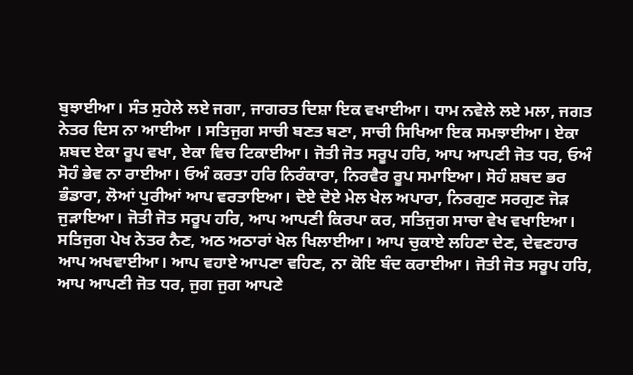ਬੁਝਾਈਆ। ਸੰਤ ਸੁਹੇਲੇ ਲਏ ਜਗਾ, ਜਾਗਰਤ ਦਿਸ਼ਾ ਇਕ ਵਖਾਈਆ। ਧਾਮ ਨਵੇਲੇ ਲਏ ਮਲਾ, ਜਗਤ ਨੇਤਰ ਦਿਸ ਨਾ ਆਈਆ । ਸਤਿਜੁਗ ਸਾਚੀ ਬਣਤ ਬਣਾ, ਸਾਚੀ ਸਿਖਿਆ ਇਕ ਸਮਝਾਈਆ। ਏਕਾ ਸ਼ਬਦ ਏਕਾ ਰੂਪ ਵਖਾ, ਏਕਾ ਵਿਚ ਟਿਕਾਈਆ। ਜੋਤੀ ਜੋਤ ਸਰੂਪ ਹਰਿ, ਆਪ ਆਪਣੀ ਜੋਤ ਧਰ, ਓਅੰ ਸੋਹੰ ਭੇਵ ਨਾ ਰਾਈਆ। ਓਅੰ ਕਰਤਾ ਹਰਿ ਨਿਰੰਕਾਰਾ, ਨਿਰਵੈਰ ਰੂਪ ਸਮਾਇਆ। ਸੋਹੰ ਸ਼ਬਦ ਭਰ ਭੰਡਾਰਾ, ਲੋਆਂ ਪੁਰੀਆਂ ਆਪ ਵਰਤਾਇਆ। ਦੋਏ ਦੋਏ ਮੇਲ ਖੇਲ ਅਪਾਰਾ, ਨਿਰਗੁਣ ਸਰਗੁਣ ਜੋੜ ਜੁੜਾਇਆ। ਜੋਤੀ ਜੋਤ ਸਰੂਪ ਹਰਿ, ਆਪ ਆਪਣੀ ਕਿਰਪਾ ਕਰ, ਸਤਿਜੁਗ ਸਾਚਾ ਵੇਖ ਵਖਾਇਆ। ਸਤਿਜੁਗ ਪੇਖ ਨੇਤਰ ਨੈਣ, ਅਠ ਅਠਾਰਾਂ ਖੇਲ ਖਿਲਾਈਆ। ਆਪ ਚੁਕਾਏ ਲਹਿਣਾ ਦੇਣ, ਦੇਵਣਹਾਰ ਆਪ ਅਖਵਾਈਆ। ਆਪ ਵਹਾਏ ਆਪਣਾ ਵਹਿਣ, ਨਾ ਕੋਇ ਬੰਦ ਕਰਾਈਆ। ਜੋਤੀ ਜੋਤ ਸਰੂਪ ਹਰਿ, ਆਪ ਆਪਣੀ ਜੋਤ ਧਰ, ਜੁਗ ਜੁਗ ਆਪਣੇ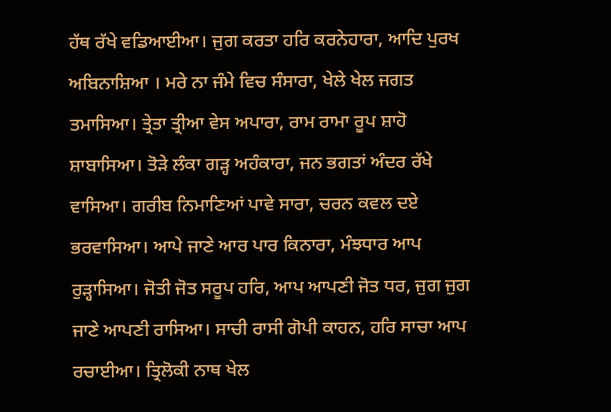ਹੱਥ ਰੱਖੇ ਵਡਿਆਈਆ। ਜੁਗ ਕਰਤਾ ਹਰਿ ਕਰਨੇਹਾਰਾ, ਆਦਿ ਪੁਰਖ ਅਬਿਨਾਸ਼ਿਆ । ਮਰੇ ਨਾ ਜੰਮੇ ਵਿਚ ਸੰਸਾਰਾ, ਖੇਲੇ ਖੇਲ ਜਗਤ ਤਮਾਸਿਆ। ਤ੍ਰੇਤਾ ਤ੍ਰੀਆ ਵੇਸ ਅਪਾਰਾ, ਰਾਮ ਰਾਮਾ ਰੂਪ ਸ਼ਾਹੋ ਸ਼ਾਬਾਸਿਆ। ਤੋੜੇ ਲੰਕਾ ਗੜ੍ਹ ਅਹੰਕਾਰਾ, ਜਨ ਭਗਤਾਂ ਅੰਦਰ ਰੱਖੇ ਵਾਸਿਆ। ਗਰੀਬ ਨਿਮਾਣਿਆਂ ਪਾਵੇ ਸਾਰਾ, ਚਰਨ ਕਵਲ ਦਏ ਭਰਵਾਸਿਆ। ਆਪੇ ਜਾਣੇ ਆਰ ਪਾਰ ਕਿਨਾਰਾ, ਮੰਝਧਾਰ ਆਪ ਰੁੜ੍ਹਾਸਿਆ। ਜੋਤੀ ਜੋਤ ਸਰੂਪ ਹਰਿ, ਆਪ ਆਪਣੀ ਜੋਤ ਧਰ, ਜੁਗ ਜੁਗ ਜਾਣੇ ਆਪਣੀ ਰਾਸਿਆ। ਸਾਚੀ ਰਾਸੀ ਗੋਪੀ ਕਾਹਨ, ਹਰਿ ਸਾਚਾ ਆਪ ਰਚਾਈਆ। ਤ੍ਰਿਲੋਕੀ ਨਾਥ ਖੇਲ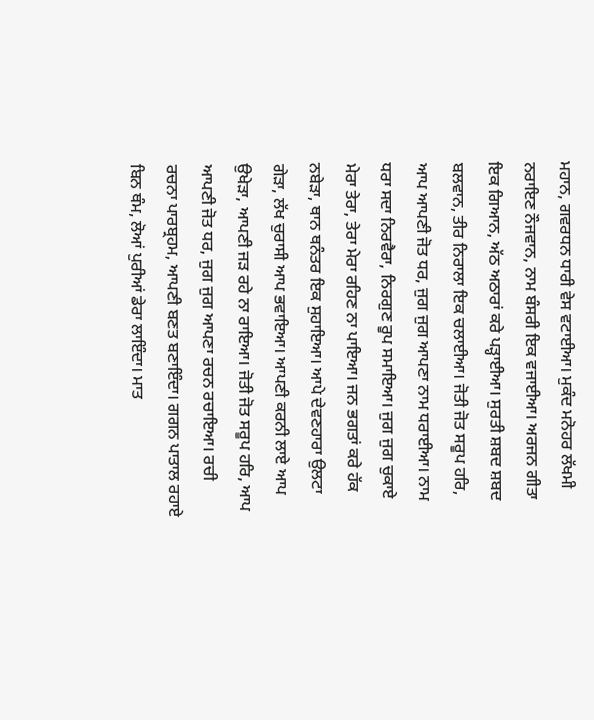ਮਹਾਨ, ਗਵਰਧਨ ਧਾਰੀ ਵੇਸ ਵਟਾਈਆ। ਮੁਕੰਦ ਮਨੋਹਰ ਲੱਖਮੀ ਨਰਾਇਣ ਨੌਜਵਾਨ, ਨਾਮ ਬੰਸਰੀ ਇਕ ਵਜਾਈਆ। ਅਰਜਨ ਗੀਤਾ ਇਕ ਗਿਆਨ, ਅੱਠ ਅਠਾਰਾਂ ਕਰੇ ਪੜ੍ਹਾਈਆ। ਸੁਰਤੀ ਸ਼ਬਦ ਸ਼ਬਦ ਬਲਵਾਨ, ਤੀਰ ਨਿਰਾਲਾ ਇਕ ਚਲਾਈਆ। ਜੋਤੀ ਜੋਤ ਸਰੂਪ ਹਰਿ, ਆਪ ਆਪਣੀ ਜੋਤ ਧਰ, ਜੁਗ ਜੁਗ ਆਪਣਾ ਨਾਮ ਧਰਾਈਆ। ਨਾਮ ਧਰਾ ਸਦਾ ਨਿਰਵੈਰਾ, ਨਿਰਗੁਣ ਰੂਪ ਸਮਾਇਆ। ਜੁਗ ਜੁਗ ਚੁਕਾਏ ਮੇਰਾ ਤੇਰਾ, ਤੇਰਾ ਮੇਰਾ ਰਹਿਣ ਨਾ ਪਾਇਆ। ਜਨ ਭਗਤਾਂ ਕਰੇ ਹੱਕ ਨਬੇੜਾ, ਥਾਨ ਥਨੰਤਰ ਇਕ ਸੁਹਾਇਆ। ਆਪੇ ਦੇਵਣਹਾਰਾ ਉਲਟਾ ਗੇੜਾ, ਲੱਖ ਚੁਰਾਸੀ ਆਪ ਭਵਾਇਆ। ਆਪਣੀ ਕਰਨੀ ਲਾਏ ਆਪ ਉਖੇੜਾ, ਆਪਣੀ ਜੜ ਰਹੇ ਨਾ ਰਾਇਆ। ਜੋਤੀ ਜੋਤ ਸਰੂਪ ਹਰਿ, ਆਪ ਆਪਣੀ ਜੋਤ ਧਰ, ਜੁਗ ਜੁਗ ਆਪਣਾ ਰਚਨ ਰਚਾਇਆ। ਰਚੀ ਰਚਨਾ ਪਾਰਬ੍ਰਹਮ, ਆਪਣੀ ਬਣਤ ਬਣਾਇੰਦਾ। ਗਗਨ ਪਾਤਾਲ ਰਹਾਏ ਬਿਨ ਥੰਮ, ਲੋਆਂ ਪੁਰੀਆਂ ਡੇਰਾ ਲਾਇੰਦਾ। ਮਾਤ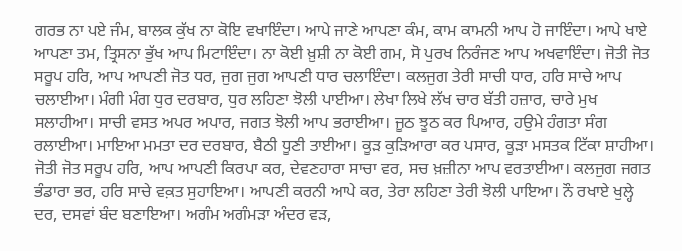ਗਰਭ ਨਾ ਪਏ ਜੰਮ, ਬਾਲਕ ਕੁੱਖ ਨਾ ਕੋਇ ਵਖਾਇੰਦਾ। ਆਪੇ ਜਾਣੇ ਆਪਣਾ ਕੰਮ, ਕਾਮ ਕਾਮਨੀ ਆਪ ਹੋ ਜਾਇੰਦਾ। ਆਪੇ ਖਾਏ ਆਪਣਾ ਤਮ, ਤ੍ਰਿਸਨਾ ਭੁੱਖ ਆਪ ਮਿਟਾਇੰਦਾ। ਨਾ ਕੋਈ ਖ਼ੁਸ਼ੀ ਨਾ ਕੋਈ ਗਮ, ਸੋ ਪੁਰਖ ਨਿਰੰਜਣ ਆਪ ਅਖਵਾਇੰਦਾ। ਜੋਤੀ ਜੋਤ ਸਰੂਪ ਹਰਿ, ਆਪ ਆਪਣੀ ਜੋਤ ਧਰ, ਜੁਗ ਜੁਗ ਆਪਣੀ ਧਾਰ ਚਲਾਇੰਦਾ। ਕਲਜੁਗ ਤੇਰੀ ਸਾਚੀ ਧਾਰ, ਹਰਿ ਸਾਚੇ ਆਪ ਚਲਾਈਆ। ਮੰਗੀ ਮੰਗ ਧੁਰ ਦਰਬਾਰ, ਧੁਰ ਲਹਿਣਾ ਝੋਲੀ ਪਾਈਆ। ਲੇਖਾ ਲਿਖੇ ਲੱਖ ਚਾਰ ਬੱਤੀ ਹਜ਼ਾਰ, ਚਾਰੇ ਮੁਖ ਸਲਾਹੀਆ। ਸਾਚੀ ਵਸਤ ਅਪਰ ਅਪਾਰ, ਜਗਤ ਝੋਲੀ ਆਪ ਭਰਾਈਆ। ਜੂਠ ਝੂਠ ਕਰ ਪਿਆਰ, ਹਉਮੇ ਹੰਗਤਾ ਸੰਗ ਰਲਾਈਆ। ਮਾਇਆ ਮਮਤਾ ਦਰ ਦਰਬਾਰ, ਬੈਠੀ ਧੂਣੀ ਤਾਈਆ। ਕੂੜ ਕੁੜਿਆਰਾ ਕਰ ਪਸਾਰ, ਕੂੜਾ ਮਸਤਕ ਟਿੱਕਾ ਸ਼ਾਹੀਆ। ਜੋਤੀ ਜੋਤ ਸਰੂਪ ਹਰਿ, ਆਪ ਆਪਣੀ ਕਿਰਪਾ ਕਰ, ਦੇਵਣਹਾਰਾ ਸਾਚਾ ਵਰ, ਸਚ ਖ਼ਜ਼ੀਨਾ ਆਪ ਵਰਤਾਈਆ। ਕਲਜੁਗ ਜਗਤ ਭੰਡਾਰਾ ਭਰ, ਹਰਿ ਸਾਚੇ ਵਕ਼ਤ ਸੁਹਾਇਆ। ਆਪਣੀ ਕਰਨੀ ਆਪੇ ਕਰ, ਤੇਰਾ ਲਹਿਣਾ ਤੇਰੀ ਝੋਲੀ ਪਾਇਆ। ਨੌ ਰਖਾਏ ਖੁਲ੍ਹੇ ਦਰ, ਦਸਵਾਂ ਬੰਦ ਬਣਾਇਆ। ਅਗੰਮ ਅਗੰਮੜਾ ਅੰਦਰ ਵੜ,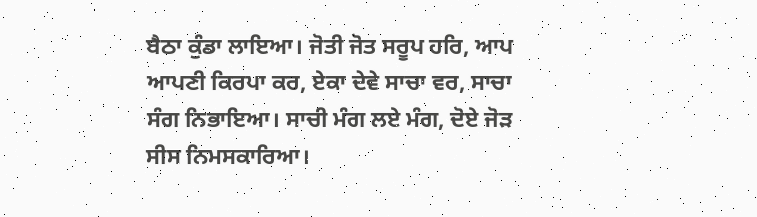ਬੈਠਾ ਕੁੰਡਾ ਲਾਇਆ। ਜੋਤੀ ਜੋਤ ਸਰੂਪ ਹਰਿ, ਆਪ ਆਪਣੀ ਕਿਰਪਾ ਕਰ, ਏਕਾ ਦੇਵੇ ਸਾਚਾ ਵਰ, ਸਾਚਾ ਸੰਗ ਨਿਭਾਇਆ। ਸਾਚੀ ਮੰਗ ਲਏ ਮੰਗ, ਦੋਏ ਜੋੜ ਸੀਸ ਨਿਮਸਕਾਰਿਆ।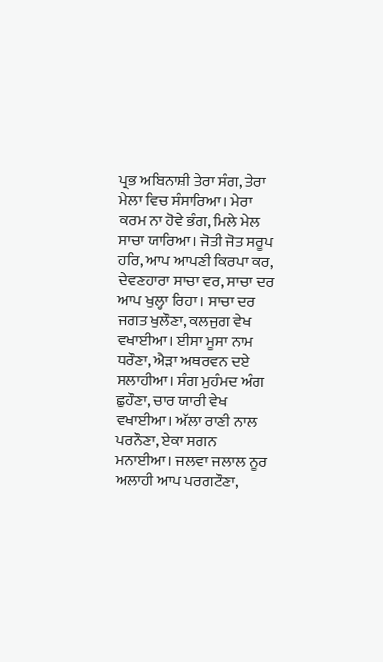ਪ੍ਰਭ ਅਬਿਨਾਸ਼ੀ ਤੇਰਾ ਸੰਗ, ਤੇਰਾ ਮੇਲਾ ਵਿਚ ਸੰਸਾਰਿਆ। ਮੇਰਾ ਕਰਮ ਨਾ ਹੋਵੇ ਭੰਗ, ਮਿਲੇ ਮੇਲ ਸਾਚਾ ਯਾਰਿਆ। ਜੋਤੀ ਜੋਤ ਸਰੂਪ ਹਰਿ, ਆਪ ਆਪਣੀ ਕਿਰਪਾ ਕਰ, ਦੇਵਣਹਾਰਾ ਸਾਚਾ ਵਰ, ਸਾਚਾ ਦਰ ਆਪ ਖੁਲ੍ਹਾ ਰਿਹਾ। ਸਾਚਾ ਦਰ ਜਗਤ ਖੁਲੌਣਾ, ਕਲਜੁਗ ਵੇਖ ਵਖਾਈਆ। ਈਸਾ ਮੂਸਾ ਨਾਮ ਧਰੌਣਾ, ਐੜਾ ਅਥਰਵਨ ਦਏ ਸਲਾਹੀਆ। ਸੰਗ ਮੁਹੰਮਦ ਅੰਗ ਛੁਹੌਣਾ, ਚਾਰ ਯਾਰੀ ਵੇਖ ਵਖਾਈਆ। ਅੱਲਾ ਰਾਣੀ ਨਾਲ ਪਰਨੌਣਾ, ਏਕਾ ਸਗਨ ਮਨਾਈਆ। ਜਲਵਾ ਜਲਾਲ ਨੂਰ ਅਲਾਹੀ ਆਪ ਪਰਗਟੌਣਾ,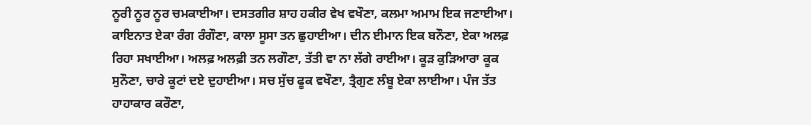ਨੂਰੀ ਨੂਰ ਨੂਰ ਚਮਕਾਈਆ। ਦਸਤਗੀਰ ਸ਼ਾਹ ਹਕੀਰ ਵੇਖ ਵਖੌਣਾ, ਕਲਮਾ ਅਮਾਮ ਇਕ ਜਣਾਈਆ। ਕਾਇਨਾਤ ਏਕਾ ਰੰਗ ਰੰਗੌਣਾ, ਕਾਲਾ ਸੂਸਾ ਤਨ ਛੁਹਾਈਆ। ਦੀਨ ਈਮਾਨ ਇਕ ਬਨੌਣਾ, ਏਕਾ ਅਲਫ਼ ਰਿਹਾ ਸਖਾਈਆ। ਅਲਫ਼ ਅਲਫ਼ੀ ਤਨ ਲਗੌਣਾ, ਤੱਤੀ ਵਾ ਨਾ ਲੱਗੇ ਰਾਈਆ। ਕੂੜ ਕੁੜਿਆਰਾ ਕੂਕ ਸੁਨੌਣਾ, ਚਾਰੇ ਕੂਟਾਂ ਦਏ ਦੁਹਾਈਆ। ਸਚ ਸੁੱਚ ਫੂਕ ਵਖੌਣਾ, ਤ੍ਰੈਗੁਣ ਲੰਬੂ ਏਕਾ ਲਾਈਆ। ਪੰਜ ਤੱਤ ਹਾਹਾਕਾਰ ਕਰੌਣਾ,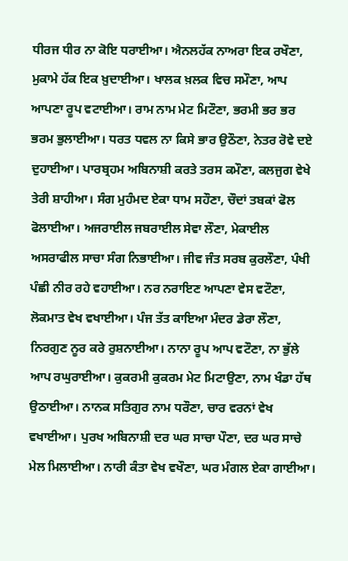ਧੀਰਜ ਧੀਰ ਨਾ ਕੋਇ ਧਰਾਈਆ। ਐਨਲਹੱਕ ਨਾਅਰਾ ਇਕ ਰਖੌਣਾ, ਮੁਕਾਮੇ ਹੱਕ ਇਕ ਖ਼ੁਦਾਈਆ। ਖਾਲਕ ਖ਼ਲਕ ਵਿਚ ਸਮੌਣਾ, ਆਪ ਆਪਣਾ ਰੂਪ ਵਟਾਈਆ। ਰਾਮ ਨਾਮ ਮੇਟ ਮਿਟੌਣਾ, ਭਰਮੀ ਭਰ ਭਰ ਭਰਮ ਭੁਲਾਈਆ। ਧਰਤ ਧਵਲ ਨਾ ਕਿਸੇ ਭਾਰ ਉਠੌਣਾ, ਨੇਤਰ ਰੋਵੇ ਦਏ ਦੁਹਾਈਆ। ਪਾਰਬ੍ਰਹਮ ਅਬਿਨਾਸ਼ੀ ਕਰਤੇ ਤਰਸ ਕਮੌਣਾ, ਕਲਜੁਗ ਵੇਖੇ ਤੇਰੀ ਸ਼ਾਹੀਆ। ਸੰਗ ਮੁਹੰਮਦ ਏਕਾ ਧਾਮ ਸਹੌਣਾ, ਚੌਦਾਂ ਤਬਕਾਂ ਫੋਲ ਫੋਲਾਈਆ। ਅਜਰਾਈਲ ਜਬਰਾਈਲ ਸੇਵਾ ਲੌਣਾ, ਮੇਕਾਈਲ ਅਸਰਾਫੀਲ ਸਾਚਾ ਸੰਗ ਨਿਭਾਈਆ। ਜੀਵ ਜੰਤ ਸਰਬ ਕੁਰਲੌਣਾ, ਪੰਖੀ ਪੰਛੀ ਨੀਰ ਰਹੇ ਵਹਾਈਆ। ਨਰ ਨਰਾਇਣ ਆਪਣਾ ਵੇਸ ਵਟੌਣਾ, ਲੋਕਮਾਤ ਵੇਖ ਵਖਾਈਆ। ਪੰਜ ਤੱਤ ਕਾਇਆ ਮੰਦਰ ਡੇਰਾ ਲੌਣਾ, ਨਿਰਗੁਣ ਨੂਰ ਕਰੇ ਰੁਸ਼ਨਾਈਆ। ਨਾਨਾ ਰੂਪ ਆਪ ਵਟੌਣਾ, ਨਾ ਭੁੱਲੇ ਆਪ ਰਘੁਰਾਈਆ। ਕੁਕਰਮੀ ਕੁਕਰਮ ਮੇਟ ਮਿਟਾਉਣਾ, ਨਾਮ ਖੰਡਾ ਹੱਥ ਉਠਾਈਆ। ਨਾਨਕ ਸਤਿਗੁਰ ਨਾਮ ਧਰੌਣਾ, ਚਾਰ ਵਰਨਾਂ ਵੇਖ ਵਖਾਈਆ। ਪੁਰਖ ਅਬਿਨਾਸ਼ੀ ਦਰ ਘਰ ਸਾਚਾ ਪੌਣਾ, ਦਰ ਘਰ ਸਾਚੇ ਮੇਲ ਮਿਲਾਈਆ। ਨਾਰੀ ਕੰਤਾ ਵੇਖ ਵਖੌਣਾ, ਘਰ ਮੰਗਲ ਏਕਾ ਗਾਈਆ।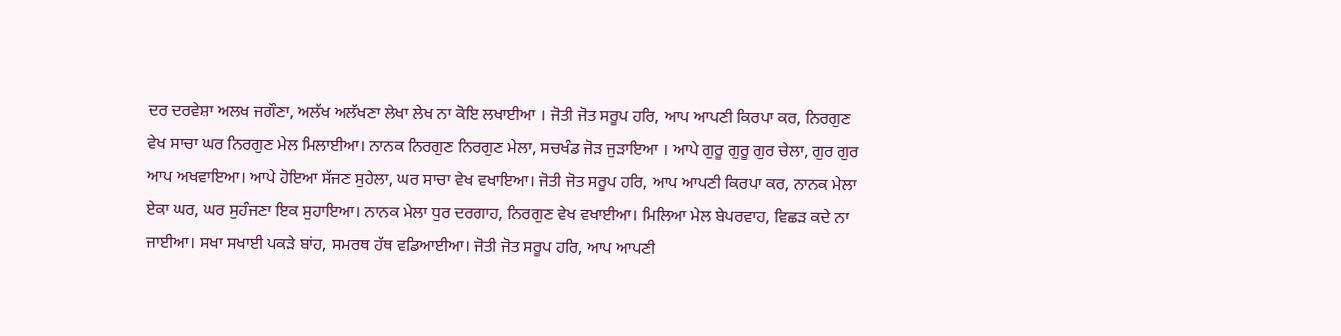ਦਰ ਦਰਵੇਸ਼ਾ ਅਲਖ ਜਗੌਣਾ, ਅਲੱਖ ਅਲੱਖਣਾ ਲੇਖਾ ਲੇਖ ਨਾ ਕੋਇ ਲਖਾਈਆ । ਜੋਤੀ ਜੋਤ ਸਰੂਪ ਹਰਿ, ਆਪ ਆਪਣੀ ਕਿਰਪਾ ਕਰ, ਨਿਰਗੁਣ ਵੇਖ ਸਾਚਾ ਘਰ ਨਿਰਗੁਣ ਮੇਲ ਮਿਲਾਈਆ। ਨਾਨਕ ਨਿਰਗੁਣ ਨਿਰਗੁਣ ਮੇਲਾ, ਸਚਖੰਡ ਜੋੜ ਜੁੜਾਇਆ । ਆਪੇ ਗੁਰੂ ਗੁਰੂ ਗੁਰ ਚੇਲਾ, ਗੁਰ ਗੁਰ ਆਪ ਅਖਵਾਇਆ। ਆਪੇ ਹੋਇਆ ਸੱਜਣ ਸੁਹੇਲਾ, ਘਰ ਸਾਚਾ ਵੇਖ ਵਖਾਇਆ। ਜੋਤੀ ਜੋਤ ਸਰੂਪ ਹਰਿ, ਆਪ ਆਪਣੀ ਕਿਰਪਾ ਕਰ, ਨਾਨਕ ਮੇਲਾ ਏਕਾ ਘਰ, ਘਰ ਸੁਹੰਜਣਾ ਇਕ ਸੁਹਾਇਆ। ਨਾਨਕ ਮੇਲਾ ਧੁਰ ਦਰਗਾਹ, ਨਿਰਗੁਣ ਵੇਖ ਵਖਾਈਆ। ਮਿਲਿਆ ਮੇਲ ਬੇਪਰਵਾਹ, ਵਿਛੜ ਕਦੇ ਨਾ ਜਾਈਆ। ਸਖਾ ਸਖਾਈ ਪਕੜੇ ਬਾਂਹ, ਸਮਰਥ ਹੱਥ ਵਡਿਆਈਆ। ਜੋਤੀ ਜੋਤ ਸਰੂਪ ਹਰਿ, ਆਪ ਆਪਣੀ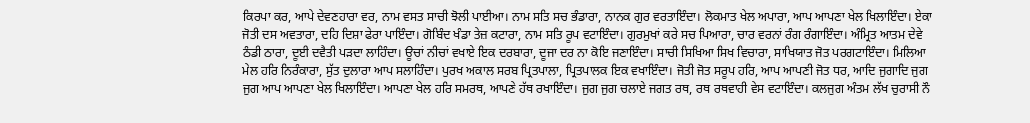ਕਿਰਪਾ ਕਰ, ਆਪੇ ਦੇਵਣਹਾਰਾ ਵਰ, ਨਾਮ ਵਸਤ ਸਾਚੀ ਝੋਲੀ ਪਾਈਆ। ਨਾਮ ਸਤਿ ਸਚ ਭੰਡਾਰਾ, ਨਾਨਕ ਗੁਰ ਵਰਤਾਇੰਦਾ। ਲੋਕਮਾਤ ਖੇਲ ਅਪਾਰਾ, ਆਪ ਆਪਣਾ ਖੇਲ ਖਿਲਾਇੰਦਾ। ਏਕਾ ਜੋਤੀ ਦਸ ਅਵਤਾਰਾ, ਦਹਿ ਦਿਸ਼ਾ ਫੇਰਾ ਪਾਇੰਦਾ। ਗੋਬਿੰਦ ਖੰਡਾ ਤੇਜ਼ ਕਟਾਰਾ, ਨਾਮ ਸਤਿ ਰੂਪ ਵਟਾਇੰਦਾ। ਗੁਰਮੁਖਾਂ ਕਰੇ ਸਚ ਪਿਆਰਾ, ਚਾਰ ਵਰਨਾਂ ਰੰਗ ਰੰਗਾਇੰਦਾ। ਅੰਮ੍ਰਿਤ ਆਤਮ ਦੇਵੇ ਠੰਡੀ ਠਾਰਾ, ਦੂਈ ਦਵੈਤੀ ਪੜਦਾ ਲਾਹਿੰਦਾ। ਊਚਾਂ ਨੀਚਾਂ ਵਖਾਏ ਇਕ ਦਰਬਾਰਾ, ਦੂਜਾ ਦਰ ਨਾ ਕੋਇ ਜਣਾਇੰਦਾ। ਸਾਚੀ ਸਿਖਿਆ ਸਿਖ ਵਿਚਾਰਾ, ਸਾਖਿਯਾਤ ਜੋਤ ਪਰਗਟਾਇੰਦਾ। ਮਿਲਿਆ ਮੇਲ ਹਰਿ ਨਿਰੰਕਾਰਾ, ਸੁੱਤ ਦੁਲਾਰਾ ਆਪ ਸਲਾਹਿੰਦਾ। ਪੁਰਖ ਅਕਾਲ ਸਰਬ ਪ੍ਰਿਤਪਾਲਾ, ਪ੍ਰਿਤਪਾਲਕ ਇਕ ਵਖਾਇੰਦਾ। ਜੋਤੀ ਜੋਤ ਸਰੂਪ ਹਰਿ, ਆਪ ਆਪਣੀ ਜੋਤ ਧਰ, ਆਦਿ ਜੁਗਾਦਿ ਜੁਗ ਜੁਗ ਆਪ ਆਪਣਾ ਖੇਲ ਖਿਲਾਇੰਦਾ। ਆਪਣਾ ਖੇਲ ਹਰਿ ਸਮਰਥ, ਆਪਣੇ ਹੱਥ ਰਖਾਇੰਦਾ। ਜੁਗ ਜੁਗ ਚਲਾਏ ਜਗਤ ਰਥ, ਰਥ ਰਥਵਾਹੀ ਵੇਸ ਵਟਾਇੰਦਾ। ਕਲਜੁਗ ਅੰਤਮ ਲੱਖ ਚੁਰਾਸੀ ਨੌ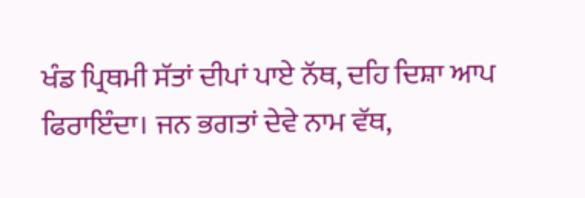ਖੰਡ ਪ੍ਰਿਥਮੀ ਸੱਤਾਂ ਦੀਪਾਂ ਪਾਏ ਨੱਥ, ਦਹਿ ਦਿਸ਼ਾ ਆਪ ਫਿਰਾਇੰਦਾ। ਜਨ ਭਗਤਾਂ ਦੇਵੇ ਨਾਮ ਵੱਥ,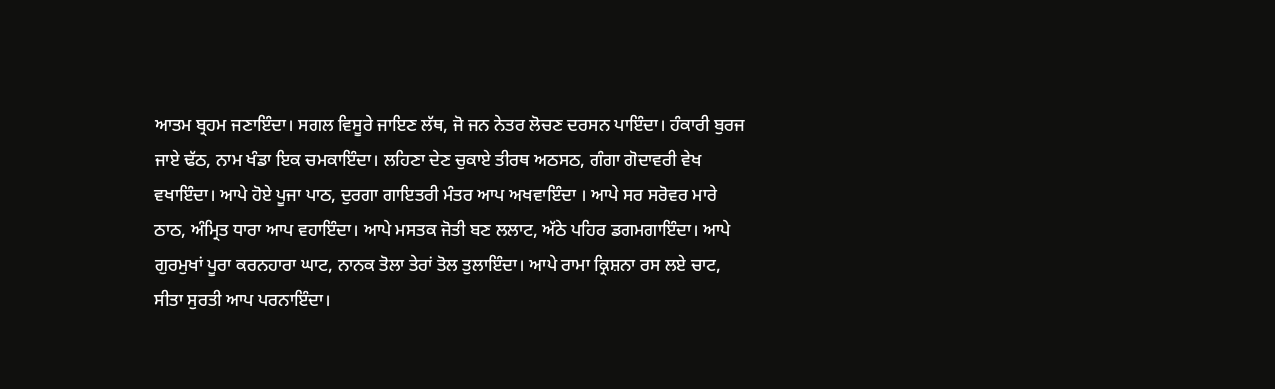ਆਤਮ ਬ੍ਰਹਮ ਜਣਾਇੰਦਾ। ਸਗਲ ਵਿਸੂਰੇ ਜਾਇਣ ਲੱਥ, ਜੋ ਜਨ ਨੇਤਰ ਲੋਚਣ ਦਰਸਨ ਪਾਇੰਦਾ। ਹੰਕਾਰੀ ਬੁਰਜ ਜਾਏ ਢੱਠ, ਨਾਮ ਖੰਡਾ ਇਕ ਚਮਕਾਇੰਦਾ। ਲਹਿਣਾ ਦੇਣ ਚੁਕਾਏ ਤੀਰਥ ਅਠਸਠ, ਗੰਗਾ ਗੋਦਾਵਰੀ ਵੇਖ ਵਖਾਇੰਦਾ। ਆਪੇ ਹੋਏ ਪੂਜਾ ਪਾਠ, ਦੁਰਗਾ ਗਾਇਤਰੀ ਮੰਤਰ ਆਪ ਅਖਵਾਇੰਦਾ । ਆਪੇ ਸਰ ਸਰੋਵਰ ਮਾਰੇ ਠਾਠ, ਅੰਮ੍ਰਿਤ ਧਾਰਾ ਆਪ ਵਹਾਇੰਦਾ। ਆਪੇ ਮਸਤਕ ਜੋਤੀ ਬਣ ਲਲਾਟ, ਅੱਠੇ ਪਹਿਰ ਡਗਮਗਾਇੰਦਾ। ਆਪੇ ਗੁਰਮੁਖਾਂ ਪੂਰਾ ਕਰਨਹਾਰਾ ਘਾਟ, ਨਾਨਕ ਤੋਲਾ ਤੇਰਾਂ ਤੋਲ ਤੁਲਾਇੰਦਾ। ਆਪੇ ਰਾਮਾ ਕ੍ਰਿਸ਼ਨਾ ਰਸ ਲਏ ਚਾਟ, ਸੀਤਾ ਸੁਰਤੀ ਆਪ ਪਰਨਾਇੰਦਾ।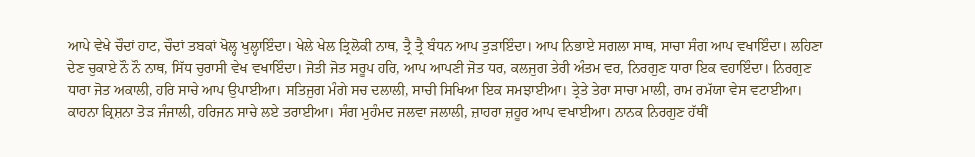ਆਪੇ ਵੇਖੇ ਚੌਦਾਂ ਹਾਟ, ਚੌਦਾਂ ਤਬਕਾਂ ਖੋਲ੍ਹ ਖੁਲ੍ਹਾਇੰਦਾ। ਖੇਲੇ ਖੇਲ ਤ੍ਰਿਲੋਕੀ ਨਾਥ, ਤ੍ਰੈ ਤ੍ਰੈ ਬੰਧਨ ਆਪ ਤੁੜਾਇੰਦਾ। ਆਪ ਨਿਭਾਏ ਸਗਲਾ ਸਾਥ, ਸਾਚਾ ਸੰਗ ਆਪ ਵਖਾਇੰਦਾ। ਲਹਿਣਾ ਦੇਣ ਚੁਕਾਏ ਨੌ ਨੌ ਨਾਥ, ਸਿੱਧ ਚੁਰਾਸੀ ਵੇਖ ਵਖਾਇੰਦਾ। ਜੋਤੀ ਜੋਤ ਸਰੂਪ ਹਰਿ, ਆਪ ਆਪਣੀ ਜੋਤ ਧਰ, ਕਲਜੁਗ ਤੇਰੀ ਅੰਤਮ ਵਰ, ਨਿਰਗੁਣ ਧਾਰਾ ਇਕ ਵਹਾਇੰਦਾ। ਨਿਰਗੁਣ ਧਾਰਾ ਜੋਤ ਅਕਾਲੀ, ਹਰਿ ਸਾਚੇ ਆਪ ਉਪਾਈਆ। ਸਤਿਜੁਗ ਮੰਗੇ ਸਚ ਦਲਾਲੀ, ਸਾਚੀ ਸਿਖਿਆ ਇਕ ਸਮਝਾਈਆ। ਤ੍ਰੇਤੇ ਤੇਰਾ ਸਾਚਾ ਮਾਲੀ, ਰਾਮ ਰਮੱਯਾ ਵੇਸ ਵਟਾਈਆ। ਕਾਹਨਾ ਕ੍ਰਿਸ਼ਨਾ ਤੋੜ ਜੰਜਾਲੀ, ਹਰਿਜਨ ਸਾਚੇ ਲਏ ਤਰਾਈਆ। ਸੰਗ ਮੁਹੰਮਦ ਜਲਵਾ ਜਲਾਲੀ, ਜ਼ਾਹਰਾ ਜ਼ਹੂਰ ਆਪ ਵਖਾਈਆ। ਨਾਨਕ ਨਿਰਗੁਣ ਹੱਥੀਂ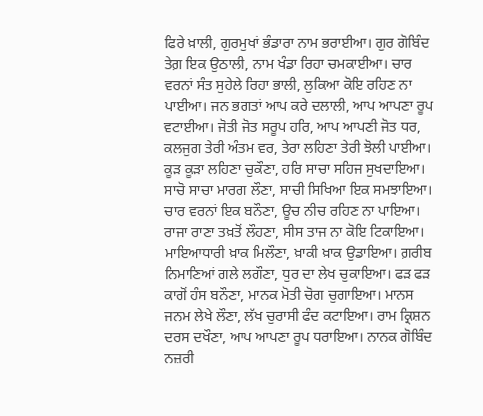ਫਿਰੇ ਖ਼ਾਲੀ, ਗੁਰਮੁਖਾਂ ਭੰਡਾਰਾ ਨਾਮ ਭਰਾਈਆ। ਗੁਰ ਗੋਬਿੰਦ ਤੇਗ਼ ਇਕ ਉਠਾਲੀ, ਨਾਮ ਖੰਡਾ ਰਿਹਾ ਚਮਕਾਈਆ। ਚਾਰ ਵਰਨਾਂ ਸੰਤ ਸੁਹੇਲੇ ਰਿਹਾ ਭਾਲੀ, ਲੁਕਿਆ ਕੋਇ ਰਹਿਣ ਨਾ ਪਾਈਆ। ਜਨ ਭਗਤਾਂ ਆਪ ਕਰੇ ਦਲਾਲੀ, ਆਪ ਆਪਣਾ ਰੂਪ ਵਟਾਈਆ। ਜੋਤੀ ਜੋਤ ਸਰੂਪ ਹਰਿ, ਆਪ ਆਪਣੀ ਜੋਤ ਧਰ, ਕਲਜੁਗ ਤੇਰੀ ਅੰਤਮ ਵਰ, ਤੇਰਾ ਲਹਿਣਾ ਤੇਰੀ ਝੋਲੀ ਪਾਈਆ। ਕੂੜ ਕੂੜਾ ਲਹਿਣਾ ਚੁਕੌਣਾ, ਹਰਿ ਸਾਚਾ ਸਹਿਜ ਸੁਖਦਾਇਆ। ਸਾਚੋ ਸਾਚਾ ਮਾਰਗ ਲੌਣਾ, ਸਾਚੀ ਸਿਖਿਆ ਇਕ ਸਮਝਾਇਆ। ਚਾਰ ਵਰਨਾਂ ਇਕ ਬਨੌਣਾ, ਊਚ ਨੀਚ ਰਹਿਣ ਨਾ ਪਾਇਆ। ਰਾਜਾ ਰਾਣਾ ਤਖ਼ਤੋਂ ਲੌਹਣਾ, ਸੀਸ ਤਾਜ ਨਾ ਕੋਇ ਟਿਕਾਇਆ। ਮਾਇਆਧਾਰੀ ਖ਼ਾਕ ਮਿਲੌਣਾ, ਖ਼ਾਕੀ ਖ਼ਾਕ ਉਡਾਇਆ। ਗ਼ਰੀਬ ਨਿਮਾਣਿਆਂ ਗਲੇ ਲਗੌਣਾ, ਧੁਰ ਦਾ ਲੇਖ ਚੁਕਾਇਆ। ਫੜ ਫੜ ਕਾਗੋਂ ਹੰਸ ਬਨੌਣਾ, ਮਾਨਕ ਮੋਤੀ ਚੋਗ ਚੁਗਾਇਆ। ਮਾਨਸ ਜਨਮ ਲੇਖੇ ਲੌਣਾ, ਲੱਖ ਚੁਰਾਸੀ ਫੰਦ ਕਟਾਇਆ। ਰਾਮ ਕ੍ਰਿਸ਼ਨ ਦਰਸ ਦਖੌਣਾ, ਆਪ ਆਪਣਾ ਰੂਪ ਧਰਾਇਆ। ਨਾਨਕ ਗੋਬਿੰਦ ਨਜ਼ਰੀ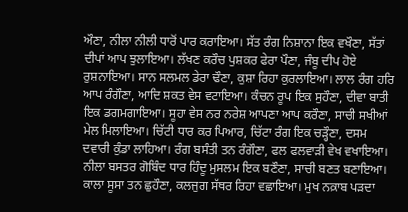ਔਣਾ, ਨੀਲਾ ਨੀਲੀ ਧਾਰੋਂ ਪਾਰ ਕਰਾਇਆ। ਸੱਤ ਰੰਗ ਨਿਸ਼ਾਨਾ ਇਕ ਵਖੌਣਾ, ਸੱਤਾਂ ਦੀਪਾਂ ਆਪ ਝੁਲਾਇਆ। ਲੱਖਣ ਕਰੌਚ ਪੁਸ਼ਕਰ ਫੇਰਾ ਪੌਣਾ, ਜੰਬੂ ਦੀਪ ਹੋਏ ਰੁਸ਼ਨਾਇਆ। ਸਾਨ ਸਲਮਲ ਡੇਰਾ ਢੌਣਾ, ਕੁਸ਼ਾ ਰਿਹਾ ਕੁਰਲਾਇਆ। ਲਾਲ ਰੰਗ ਹਰਿ ਆਪ ਰੰਗੌਣਾ, ਆਦਿ ਸ਼ਕਤ ਵੇਸ ਵਟਾਇਆ। ਕੰਚਨ ਰੂਪ ਇਕ ਸੁਹੌਣਾ, ਦੀਵਾ ਬਾਤੀ ਇਕ ਡਗਮਗਾਇਆ। ਸੂਹਾ ਵੇਸ ਨਰ ਨਰੇਸ਼ ਆਪਣਾ ਆਪ ਕਰੌਣਾ, ਸਾਚੀ ਸਖੀਆਂ ਮੇਲ ਮਿਲਾਇਆ। ਚਿੱਟੀ ਧਾਰ ਕਰ ਪਿਆਰ, ਚਿੱਟਾ ਰੰਗ ਇਕ ਚੜ੍ਹੌਣਾ, ਦਸਮ ਦਵਾਰੀ ਕੁੰਡਾ ਲਾਹਿਆ। ਰੰਗ ਬਸੰਤੀ ਤਨ ਰੰਗੌਣਾ, ਫਲ ਫਲਵਾੜੀ ਵੇਖ ਵਖਾਇਆ। ਨੀਲਾ ਬਸਤਰ ਗੋਬਿੰਦ ਧਾਰ ਹਿੰਦੂ ਮੁਸਲਮ ਇਕ ਬਣੌਣਾ, ਸਾਚੀ ਬਣਤ ਬਣਾਇਆ। ਕਾਲਾ ਸੂਸਾ ਤਨ ਛੁਹੌਣਾ, ਕਲਜੁਗ ਸੱਥਰ ਰਿਹਾ ਵਛਾਇਆ। ਮੁਖ ਨਕ਼ਾਬ ਪੜਦਾ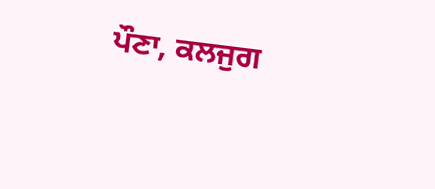ਪੌਣਾ, ਕਲਜੁਗ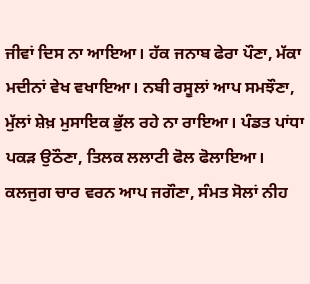ਜੀਵਾਂ ਦਿਸ ਨਾ ਆਇਆ। ਹੱਕ ਜਨਾਬ ਫੇਰਾ ਪੌਣਾ, ਮੱਕਾ ਮਦੀਨਾਂ ਵੇਖ ਵਖਾਇਆ। ਨਬੀ ਰਸੂਲਾਂ ਆਪ ਸਮਝੌਣਾ, ਮੁੱਲਾਂ ਸ਼ੇਖ਼ ਮੁਸਾਇਕ ਭੁੱਲ ਰਹੇ ਨਾ ਰਾਇਆ। ਪੰਡਤ ਪਾਂਧਾ ਪਕੜ ਉਠੌਣਾ, ਤਿਲਕ ਲਲਾਟੀ ਫੋਲ ਫੋਲਾਇਆ। ਕਲਜੁਗ ਚਾਰ ਵਰਨ ਆਪ ਜਗੌਣਾ, ਸੰਮਤ ਸੋਲਾਂ ਨੀਹ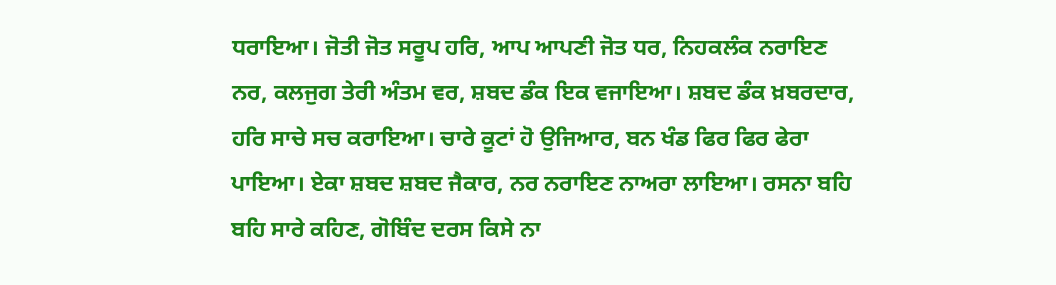ਧਰਾਇਆ। ਜੋਤੀ ਜੋਤ ਸਰੂਪ ਹਰਿ, ਆਪ ਆਪਣੀ ਜੋਤ ਧਰ, ਨਿਹਕਲੰਕ ਨਰਾਇਣ ਨਰ, ਕਲਜੁਗ ਤੇਰੀ ਅੰਤਮ ਵਰ, ਸ਼ਬਦ ਡੰਕ ਇਕ ਵਜਾਇਆ। ਸ਼ਬਦ ਡੰਕ ਖ਼ਬਰਦਾਰ, ਹਰਿ ਸਾਚੇ ਸਚ ਕਰਾਇਆ। ਚਾਰੇ ਕੂਟਾਂ ਹੋ ਉਜਿਆਰ, ਬਨ ਖੰਡ ਫਿਰ ਫਿਰ ਫੇਰਾ ਪਾਇਆ। ਏਕਾ ਸ਼ਬਦ ਸ਼ਬਦ ਜੈਕਾਰ, ਨਰ ਨਰਾਇਣ ਨਾਅਰਾ ਲਾਇਆ। ਰਸਨਾ ਬਹਿ ਬਹਿ ਸਾਰੇ ਕਹਿਣ, ਗੋਬਿੰਦ ਦਰਸ ਕਿਸੇ ਨਾ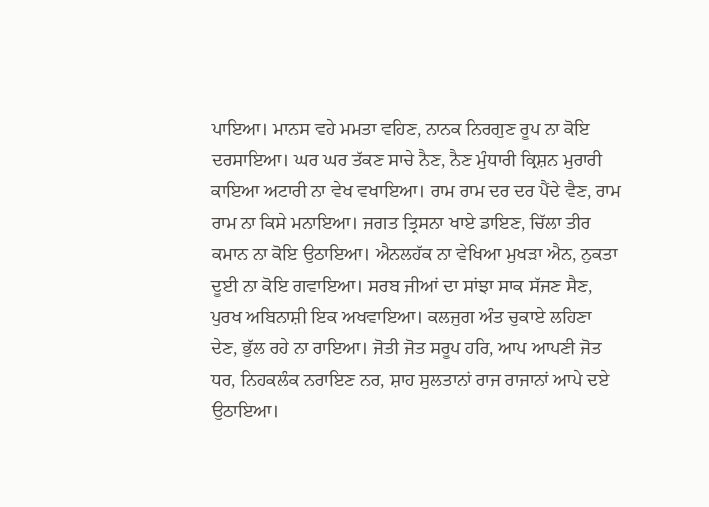ਪਾਇਆ। ਮਾਨਸ ਵਹੇ ਮਮਤਾ ਵਹਿਣ, ਨਾਨਕ ਨਿਰਗੁਣ ਰੂਪ ਨਾ ਕੋਇ ਦਰਸਾਇਆ। ਘਰ ਘਰ ਤੱਕਣ ਸਾਚੇ ਨੈਣ, ਨੈਣ ਮੁੰਧਾਰੀ ਕ੍ਰਿਸ਼ਨ ਮੁਰਾਰੀ ਕਾਇਆ ਅਟਾਰੀ ਨਾ ਵੇਖ ਵਖਾਇਆ। ਰਾਮ ਰਾਮ ਦਰ ਦਰ ਪੈਂਦੇ ਵੈਣ, ਰਾਮ ਰਾਮ ਨਾ ਕਿਸੇ ਮਨਾਇਆ। ਜਗਤ ਤ੍ਰਿਸਨਾ ਖਾਏ ਡਾਇਣ, ਚਿੱਲਾ ਤੀਰ ਕਮਾਨ ਨਾ ਕੋਇ ਉਠਾਇਆ। ਐਨਲਹੱਕ ਨਾ ਵੇਖਿਆ ਮੁਖੜਾ ਐਨ, ਨੁਕਤਾ ਦੂਈ ਨਾ ਕੋਇ ਗਵਾਇਆ। ਸਰਬ ਜੀਆਂ ਦਾ ਸਾਂਝਾ ਸਾਕ ਸੱਜਣ ਸੈਣ, ਪੁਰਖ ਅਬਿਨਾਸ਼ੀ ਇਕ ਅਖਵਾਇਆ। ਕਲਜੁਗ ਅੰਤ ਚੁਕਾਏ ਲਹਿਣਾ ਦੇਣ, ਭੁੱਲ ਰਹੇ ਨਾ ਰਾਇਆ। ਜੋਤੀ ਜੋਤ ਸਰੂਪ ਹਰਿ, ਆਪ ਆਪਣੀ ਜੋਤ ਧਰ, ਨਿਹਕਲੰਕ ਨਰਾਇਣ ਨਰ, ਸ਼ਾਹ ਸੁਲਤਾਨਾਂ ਰਾਜ ਰਾਜਾਨਾਂ ਆਪੇ ਦਏ ਉਠਾਇਆ।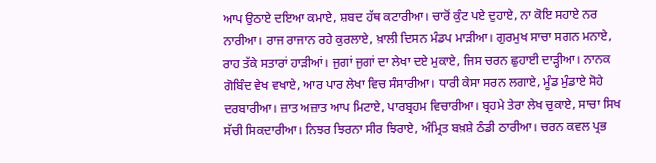ਆਪ ਉਠਾਏ ਦਇਆ ਕਮਾਏ, ਸ਼ਬਦ ਹੱਥ ਕਟਾਰੀਆ। ਚਾਰੋਂ ਕੁੰਟ ਪਏ ਦੁਹਾਏ, ਨਾ ਕੋਇ ਸਹਾਏ ਨਰ ਨਾਰੀਆ। ਰਾਜ ਰਾਜਾਨ ਰਹੇ ਕੁਰਲਾਏ, ਖ਼ਾਲੀ ਦਿਸਨ ਮੰਡਪ ਮਾੜੀਆ। ਗੁਰਮੁਖ ਸਾਚਾ ਸਗਨ ਮਨਾਏ, ਰਾਹ ਤੱਕੇ ਸਤਾਰਾਂ ਹਾੜੀਆਂ। ਜੁਗਾਂ ਜੁਗਾਂ ਦਾ ਲੇਖਾ ਦਏ ਮੁਕਾਏ, ਜਿਸ ਚਰਨ ਛੁਹਾਈ ਦਾੜ੍ਹੀਆ। ਨਾਨਕ ਗੋਬਿੰਦ ਵੇਖ ਵਖਾਏ, ਆਰ ਪਾਰ ਲੇਖਾ ਵਿਚ ਸੰਸਾਰੀਆ। ਧਾਰੀ ਕੇਸਾ ਸਰਨ ਲਗਾਏ, ਮੂੰਡ ਮੁੰਡਾਏ ਸੋਹੇ ਦਰਬਾਰੀਆ। ਜ਼ਾਤ ਅਜ਼ਾਤ ਆਪ ਮਿਟਾਏ, ਪਾਰਬ੍ਰਹਮ ਵਿਚਾਰੀਆ। ਬ੍ਰਹਮੇ ਤੇਰਾ ਲੇਖ ਚੁਕਾਏ, ਸਾਚਾ ਸਿਖ ਸੱਚੀ ਸਿਕਦਾਰੀਆ। ਨਿਝਰ ਝਿਰਨਾ ਸੀਰ ਝਿਰਾਏ, ਅੰਮ੍ਰਿਤ ਬਖ਼ਸ਼ੇ ਠੰਡੀ ਠਾਰੀਆ। ਚਰਨ ਕਵਲ ਪ੍ਰਭ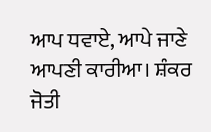ਆਪ ਧਵਾਏ, ਆਪੇ ਜਾਣੇ ਆਪਣੀ ਕਾਰੀਆ। ਸ਼ੰਕਰ ਜੋਤੀ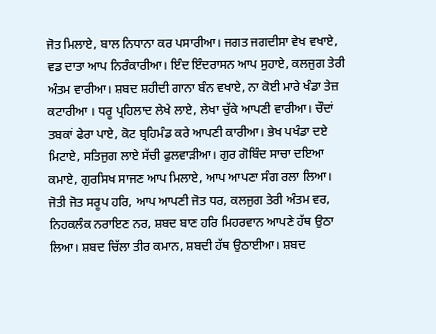ਜੋਤ ਮਿਲਾਏ, ਬਾਲ ਨਿਧਾਨਾ ਕਰ ਪਸਾਰੀਆ। ਜਗਤ ਜਗਦੀਸਾ ਵੇਖ ਵਖਾਏ, ਵਡ ਦਾਤਾ ਆਪ ਨਿਰੰਕਾਰੀਆ। ਇੰਦ ਇੰਦਰਾਸਨ ਆਪ ਸੁਹਾਏ, ਕਲਜੁਗ ਤੇਰੀ ਅੰਤਮ ਵਾਰੀਆ। ਸ਼ਬਦ ਸ਼ਹੀਦੀ ਗਾਨਾ ਬੰਨ ਵਖਾਏ, ਨਾ ਕੋਈ ਮਾਰੇ ਖੰਡਾ ਤੇਜ਼ ਕਟਾਰੀਆ । ਧਰੂ ਪ੍ਰਹਿਲਾਦ ਲੇਖੇ ਲਾਏ, ਲੇਖਾ ਚੁੱਕੇ ਆਪਣੀ ਵਾਰੀਆ। ਚੌਦਾਂ ਤਬਕਾਂ ਫੇਰਾ ਪਾਏ, ਕੋਟ ਬ੍ਰਹਿਮੰਡ ਕਰੇ ਆਪਣੀ ਕਾਰੀਆ। ਭੇਖ ਪਖੰਡਾ ਦਏ ਮਿਟਾਏ, ਸਤਿਜੁਗ ਲਾਏ ਸੱਚੀ ਫੁਲਵਾੜੀਆ। ਗੁਰ ਗੋਬਿੰਦ ਸਾਚਾ ਦਇਆ ਕਮਾਏ, ਗੁਰਸਿਖ ਸਾਜਣ ਆਪ ਮਿਲਾਏ, ਆਪ ਆਪਣਾ ਸੰਗ ਰਲਾ ਲਿਆ। ਜੋਤੀ ਜੋਤ ਸਰੂਪ ਹਰਿ, ਆਪ ਆਪਣੀ ਜੋਤ ਧਰ, ਕਲਜੁਗ ਤੇਰੀ ਅੰਤਮ ਵਰ, ਨਿਹਕਲੰਕ ਨਰਾਇਣ ਨਰ, ਸ਼ਬਦ ਬਾਣ ਹਰਿ ਮਿਹਰਵਾਨ ਆਪਣੇ ਹੱਥ ਉਠਾ ਲਿਆ। ਸ਼ਬਦ ਚਿੱਲਾ ਤੀਰ ਕਮਾਨ, ਸ਼ਬਦੀ ਹੱਥ ਉਠਾਈਆ। ਸ਼ਬਦ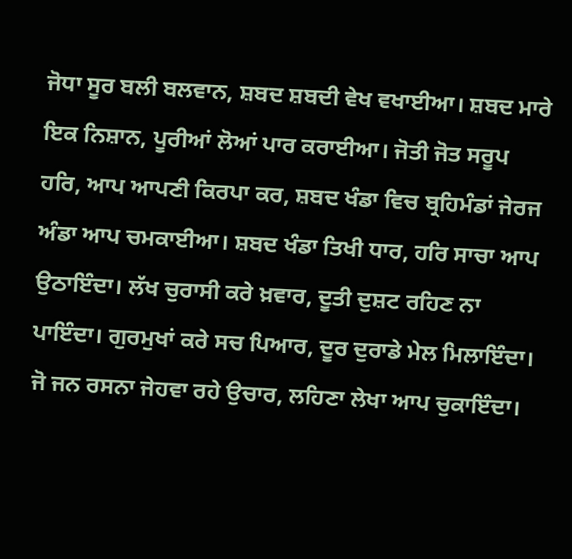ਜੋਧਾ ਸੂਰ ਬਲੀ ਬਲਵਾਨ, ਸ਼ਬਦ ਸ਼ਬਦੀ ਵੇਖ ਵਖਾਈਆ। ਸ਼ਬਦ ਮਾਰੇ ਇਕ ਨਿਸ਼ਾਨ, ਪੂਰੀਆਂ ਲੋਆਂ ਪਾਰ ਕਰਾਈਆ। ਜੋਤੀ ਜੋਤ ਸਰੂਪ ਹਰਿ, ਆਪ ਆਪਣੀ ਕਿਰਪਾ ਕਰ, ਸ਼ਬਦ ਖੰਡਾ ਵਿਚ ਬ੍ਰਹਿਮੰਡਾਂ ਜੇਰਜ ਅੰਡਾ ਆਪ ਚਮਕਾਈਆ। ਸ਼ਬਦ ਖੰਡਾ ਤਿਖੀ ਧਾਰ, ਹਰਿ ਸਾਚਾ ਆਪ ਉਠਾਇੰਦਾ। ਲੱਖ ਚੁਰਾਸੀ ਕਰੇ ਖ਼ਵਾਰ, ਦੂਤੀ ਦੁਸ਼ਟ ਰਹਿਣ ਨਾ ਪਾਇੰਦਾ। ਗੁਰਮੁਖਾਂ ਕਰੇ ਸਚ ਪਿਆਰ, ਦੂਰ ਦੁਰਾਡੇ ਮੇਲ ਮਿਲਾਇੰਦਾ। ਜੋ ਜਨ ਰਸਨਾ ਜੇਹਵਾ ਰਹੇ ਉਚਾਰ, ਲਹਿਣਾ ਲੇਖਾ ਆਪ ਚੁਕਾਇੰਦਾ।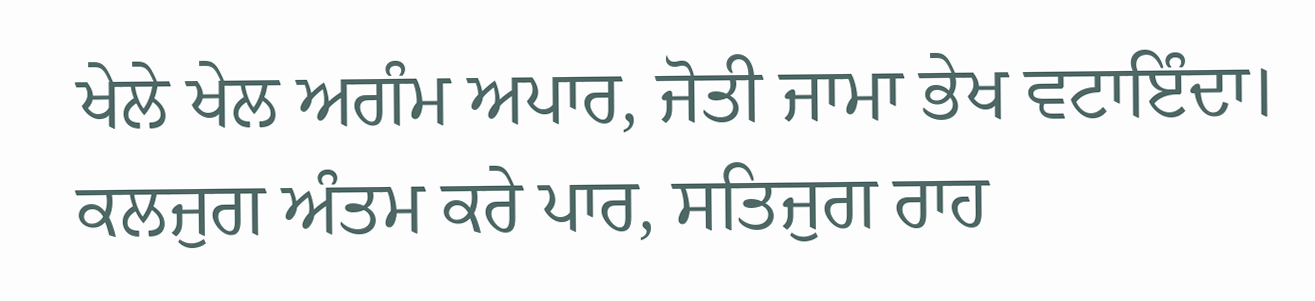ਖੇਲੇ ਖੇਲ ਅਗੰਮ ਅਪਾਰ, ਜੋਤੀ ਜਾਮਾ ਭੇਖ ਵਟਾਇੰਦਾ। ਕਲਜੁਗ ਅੰਤਮ ਕਰੇ ਪਾਰ, ਸਤਿਜੁਗ ਰਾਹ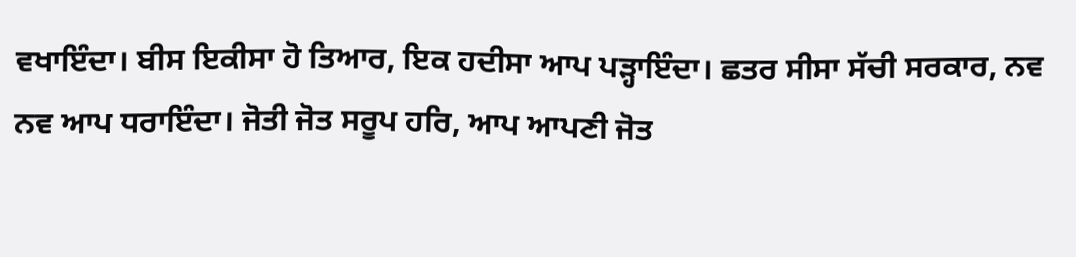ਵਖਾਇੰਦਾ। ਬੀਸ ਇਕੀਸਾ ਹੋ ਤਿਆਰ, ਇਕ ਹਦੀਸਾ ਆਪ ਪੜ੍ਹਾਇੰਦਾ। ਛਤਰ ਸੀਸਾ ਸੱਚੀ ਸਰਕਾਰ, ਨਵ ਨਵ ਆਪ ਧਰਾਇੰਦਾ। ਜੋਤੀ ਜੋਤ ਸਰੂਪ ਹਰਿ, ਆਪ ਆਪਣੀ ਜੋਤ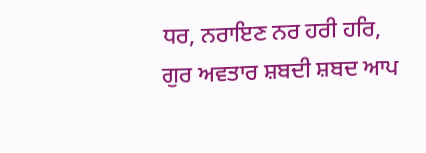ਧਰ, ਨਰਾਇਣ ਨਰ ਹਰੀ ਹਰਿ, ਗੁਰ ਅਵਤਾਰ ਸ਼ਬਦੀ ਸ਼ਬਦ ਆਪ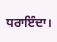ਧਰਾਇੰਦਾ।